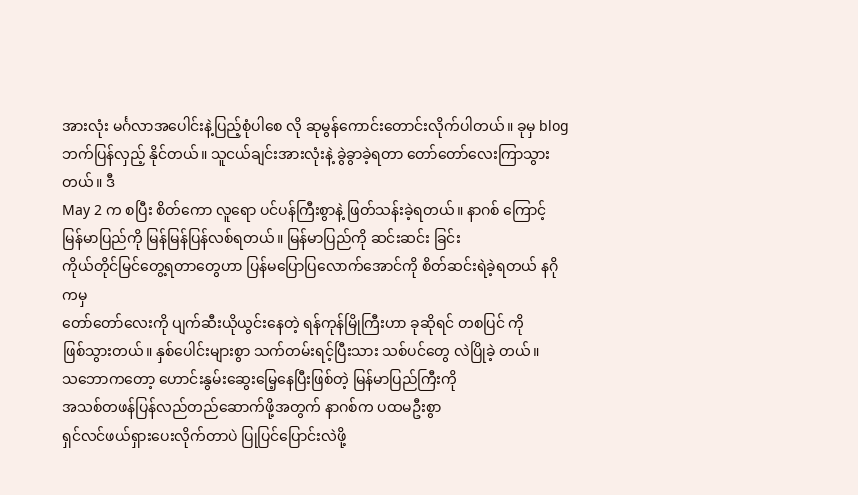အားလုံး မင်္ဂလာအပေါင်းနဲ့ပြည့်စုံပါစေ လို ဆုမွန်ကောင်းတောင်းလိုက်ပါတယ်။ ခုမှ blog
ဘက်ပြန်လှည့် နိုင်တယ်။ သူငယ်ချင်းအားလုံးနဲ့ ခွဲခွာခဲ့ရတာ တော်တော်လေးကြာသွားတယ်။ ဒီ
May 2 က စပြီး စိတ်ကော လူရော ပင်ပန်ကြီးစွာနဲ့ ဖြတ်သန်းခဲ့ရတယ်။ နာဂစ် ကြောင့်
မြန်မာပြည်ကို မြန်မြန်ပြန်လစ်ရတယ်။ မြန်မာပြည်ကို ဆင်းဆင်း ခြင်း
ကိုယ်တိုင်မြင်တွေ့ရတာတွေဟာ ပြန်မပြောပြလောက်အောင်ကို စိတ်ဆင်းရဲခဲ့ရတယ် နဂိုကမှ
တော်တော်လေးကို ပျက်ဆီးယိုယွင်းနေတဲ့ ရန်ကုန်မြိုကြီးဟာ ခုဆိုရင် တစပြင် ကို
ဖြစ်သွားတယ်။ နှစ်ပေါင်းများစွာ သက်တမ်းရင့်ပြီးသား သစ်ပင်တွေ လဲပြိုခဲ့ တယ်။
သဘောကတော့ ဟောင်းနွမ်းဆွေးမြေ့နေပြီးဖြစ်တဲ့ မြန်မာပြည်ကြီးကို
အသစ်တဖန်ပြန်လည်တည်ဆောက်ဖို့အတွက် နာဂစ်က ပထမဦးစွာ
ရှင်လင်ဖယ်ရှားပေးလိုက်တာပဲ ပြုပြင်ပြောင်းလဲဖို့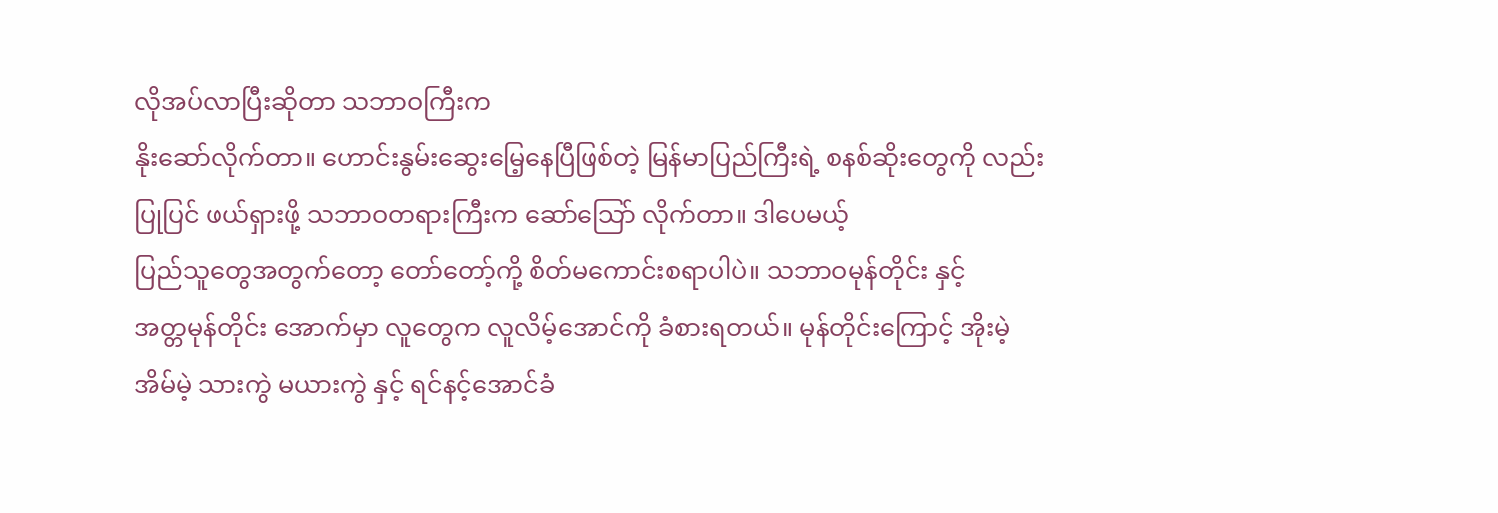လိုအပ်လာပြီးဆိုတာ သဘာဝကြီးက
နိုးဆော်လိုက်တာ။ ဟောင်းနွမ်းဆွေးမြေ့နေပြီဖြစ်တဲ့ မြန်မာပြည်ကြီးရဲ့ စနစ်ဆိုးတွေကို လည်း
ပြုပြင် ဖယ်ရှားဖို့ သဘာဝတရားကြီးက ဆော်သြော် လိုက်တာ။ ဒါပေမယ့်
ပြည်သူတွေအတွက်တော့ တော်တော့်ကို့ စိတ်မကောင်းစရာပါပဲ။ သဘာဝမုန်တိုင်း နှင့်
အတ္တမုန်တိုင်း အောက်မှာ လူတွေက လူလိမ့်အောင်ကို ခံစားရတယ်။ မုန်တိုင်းကြောင့် အိုးမဲ့
အိမ်မဲ့ သားကွဲ မယားကွဲ နှင့် ရင်နင့်အောင်ခံ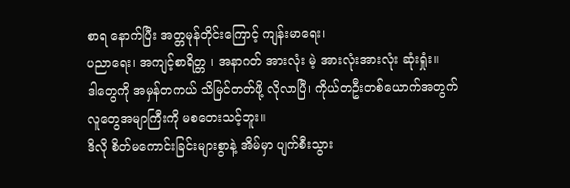စာရ နောက်ပြီး အတ္တမုန်တိုင်းကြောင့် ကျန်းမာရေး၊
ပညာရေး၊ အကျင့်စာရိတ္တ ၊ အနာဂတ် အားလုံး မဲ့ အားလုံးအားလုံး ဆုံးရှုံး။
ဒါတွေကို အမှန်တကယ် သိမြင်တတ်ဖို့ လိုလာပြီ၊ ကိုယ်တဦးတစ်ယောက်အတွက်
လူတွေအမျာကြီးကို မစတေးသင့်ဘူး။
ဒိလို စိတ်မကောင်းခြင်းများစွာနဲ့ အိမ်မှာ ပျက်စီးသွား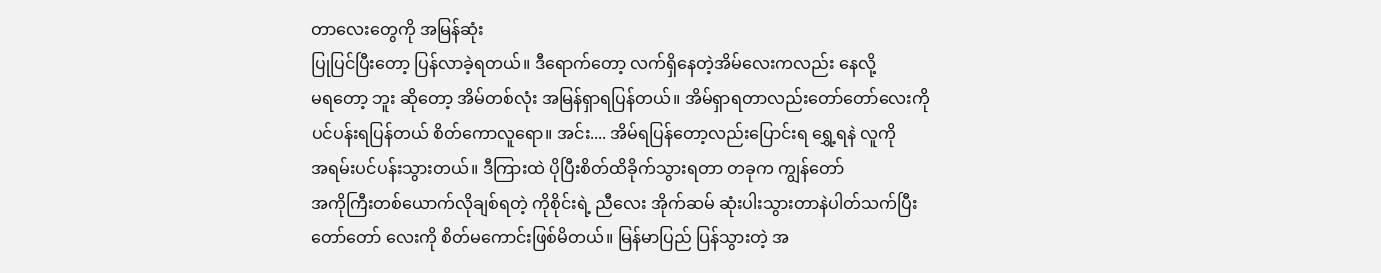တာလေးတွေကို အမြန်ဆုံး
ပြုပြင်ပြီးတော့ ပြန်လာခဲ့ရတယ်။ ဒီရောက်တော့ လက်ရှိနေတဲ့အိမ်လေးကလည်း နေလို့
မရတော့ ဘူး ဆိုတော့ အိမ်တစ်လုံး အမြန်ရှာရပြန်တယ်။ အိမ်ရှာရတာလည်းတော်တော်လေးကို
ပင်ပန်းရပြန်တယ် စိတ်ကောလူရော။ အင်း.... အိမ်ရပြန်တော့လည်းပြောင်းရ ရွှေ့ရနဲ လူကို
အရမ်းပင်ပန်းသွားတယ်။ ဒီကြားထဲ ပိုပြီးစိတ်ထိခိုက်သွားရတာ တခုက ကျွန်တော်
အကိုကြီးတစ်ယောက်လိုချစ်ရတဲ့ ကိုစိုင်းရဲ့ ညီလေး အိုက်ဆမ် ဆုံးပါးသွားတာနဲပါတ်သက်ပြီး
တော်တော် လေးကို စိတ်မကောင်းဖြစ်မိတယ်။ မြန်မာပြည် ပြန်သွားတဲ့ အ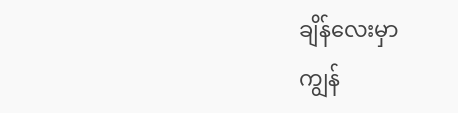ချိန်လေးမှာ
ကျွန်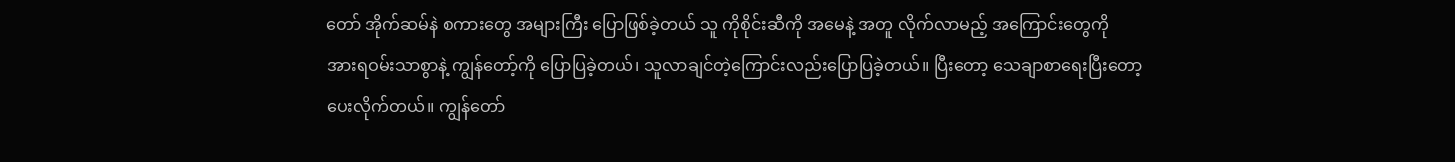တော် အိုက်ဆမ်နဲ စကားတွေ အများကြီး ပြောဖြစ်ခဲ့တယ် သူ ကိုစိုင်းဆီကို အမေနဲ့ အတူ လိုက်လာမည့် အကြောင်းတွေကို
အားရဝမ်းသာစွာနဲ့ ကျွန်တော့်ကို ပြောပြခဲ့တယ်၊ သူလာချင်တဲ့ကြောင်းလည်းပြောပြခဲ့တယ်။ ပြီးတော့ သေချာစာရေးပြီးတော့
ပေးလိုက်တယ်။ ကျွန်တော်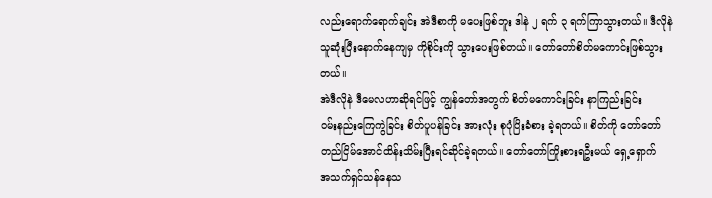လည်းရောက်ရောက်ချင်း အဲဒီစာကို မပေးဖြစ်ဘူး ဒါနဲ ၂ ရက် ၃ ရက်ကြာသွားတယ်။ ဒီလိုနဲ
သူဆုံးပြီးနောက်နေကျမှ ကိုစိုင်းကို သွားပေးဖြစ်တယ်။ တော်တော်စိတ်မကောင်းဖြစ်သွားတယ်။
အဲဒီလိုနဲ ဒီမေလဟာဆိုရင်ဖြင့် ကျွန်တော်အတွက် စိတ်မကောင်းခြင်း နာကြည်းခြင်း
ဝမ်းနည်းကြေကွဲခြင်း စိတ်ပူပန်ခြင်း အားလုံး စုပုံပြိးခံစား ခဲ့ရတယ်။ စိတ်ကို တော်တော်
တည်ငြိမ်အောင်ထိန်းသိမ်းပြီးရင်ဆိုင်ခဲ့ရတယ်။ တော်တော်ကြိုးစားရဦးမယ် ရှေ့ရှောက်
အသက်ရှင်သန်နေသ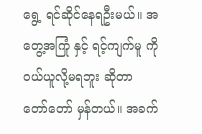ရွေ့ ရင်ဆိုင်နေရဦးမယ်။ အတွေ့အကြုံ နှင့် ရင့်ကျက်မူ ကို
ဝယ်ယူလို့မရဘူး ဆိုတာ တော်တော် မှန်တယ်။ အခက်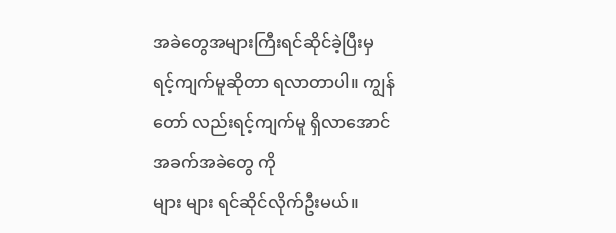အခဲတွေအများကြီးရင်ဆိုင်ခဲ့ပြီးမှ
ရင့်ကျက်မူဆိုတာ ရလာတာပါ။ ကျွန်တော် လည်းရင့်ကျက်မူ ရှိလာအောင် အခက်အခဲတွေ ကို
များ များ ရင်ဆိုင်လိုက်ဦးမယ်။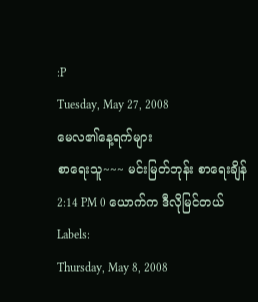:P
Tuesday, May 27, 2008
မေလ၏နေ့ရက်များ
စာရေးသူ~~~ မင်းမြတ်ဘုန်း စာရေးချိန် 2:14 PM 0 ယောက်က ဒီလိုမြင်တယ်
Labels:
Thursday, May 8, 2008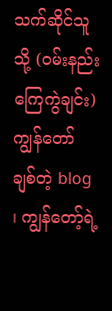သက်ဆိုင်သူသို့ (ဝမ်းနည်းကြေကွဲချင်း)
ကျွန်တော် ချစ်တဲ့ blog ၊ ကျွန်တော့်ရဲ့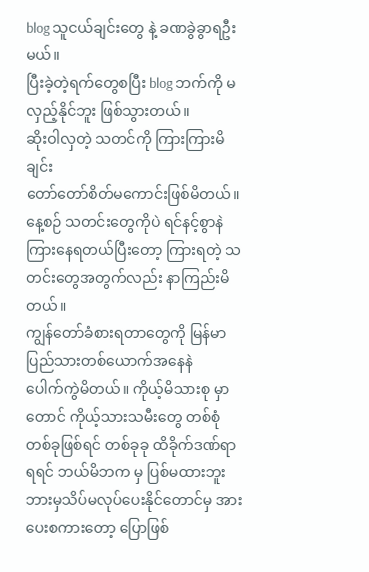blog သူငယ်ချင်းတွေ နဲ့ ခဏခွဲခွာရဦးမယ်။
ပြီးခဲ့တဲ့ရက်တွေစပြီး blog ဘက်ကို မလှည့်နိုင်ဘူး ဖြစ်သွားတယ်။
ဆိုးဝါလှတဲ့ သတင်ကို ကြားကြားမိချင်း
တော်တော်စိတ်မကောင်းဖြစ်မိတယ်။ နေ့စဉ် သတင်းတွေကိုပဲ ရင်နင့်စွာနဲ
ကြားနေရတယ်ပြီးတော့ ကြားရတဲ့ သတင်းတွေအတွက်လည်း နာကြည်းမိတယ်။
ကျွန်တော်ခံစားရတာတွေကို မြန်မာပြည်သားတစ်ယောက်အနေနဲ
ပေါက်ကွဲမိတယ်။ ကိုယ့်မိသားစု မှာတောင် ကိုယ့်သားသမီးတွေ တစ်စုံ
တစ်ခုဖြစ်ရင် တစ်ခုခု ထိခိုက်ဒဏ်ရာ ရရင် ဘယ်မိဘက မှ ပြစ်မထားဘူး
ဘားမှသိပ်မလုပ်ပေးနိုင်တောင်မှ အားပေးစကားတော့ ပြောဖြစ်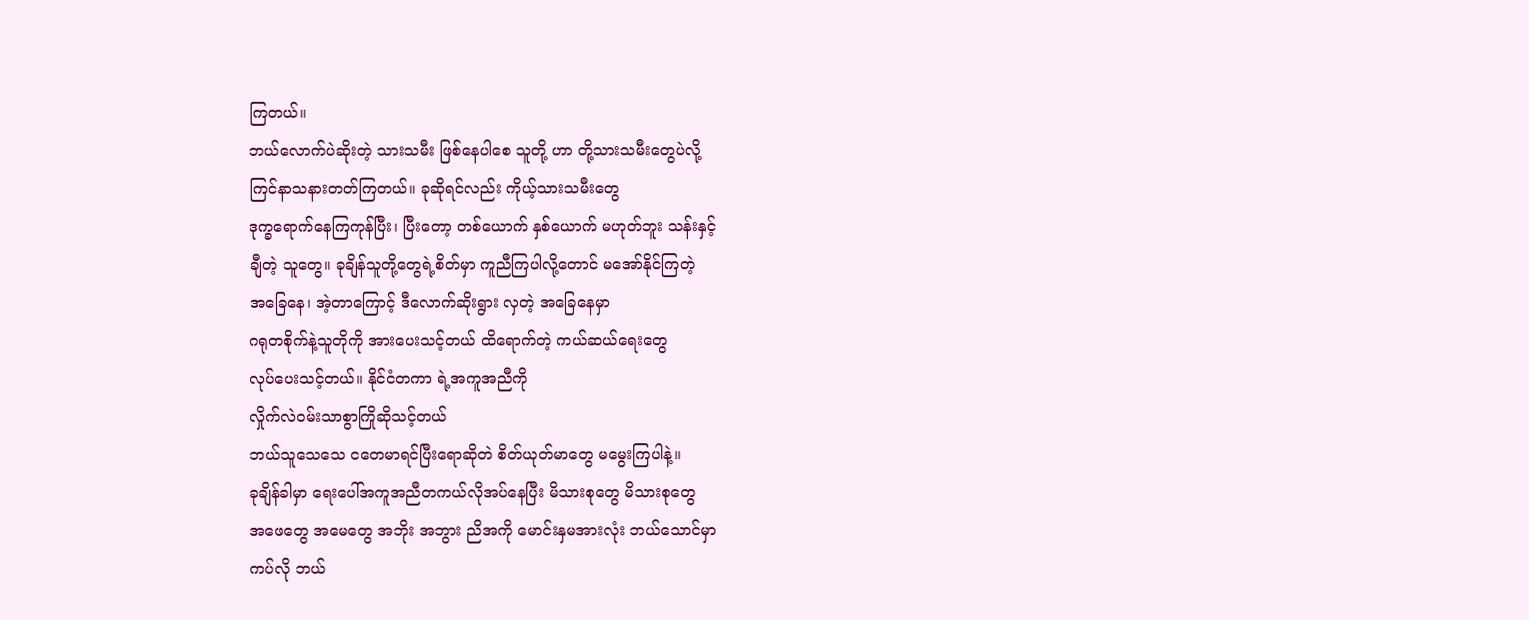ကြတယ်။
ဘယ်လောက်ပဲဆိုးတဲ့ သားသမီး ဖြစ်နေပါစေ သူတို့ ဟာ တို့သားသမီးတွေပဲလို့
ကြင်နာသနားတတ်ကြတယ်။ ခုဆိုရင်လည်း ကိုယ့်သားသမီးတွေ
ဒုက္ခရောက်နေကြကုန်ပြီး၊ ပြီးတော့ တစ်ယောက် နှစ်ယောက် မဟုတ်ဘူး သန်းနှင့်
ချီတဲ့ သူတွေ။ ခုချိန်သူတို့တွေရဲ့စိတ်မှာ ကူညီကြပါလို့တောင် မအော်နိုင်ကြတဲ့
အခြေနေ၊ အဲ့တာကြောင့် ဒီလောက်ဆိုးရွား လှတဲ့ အခြေနေမှာ
ဂရုတစိုက်နဲ့သူတိုကို အားပေးသင့်တယ် ထိရောက်တဲ့ ကယ်ဆယ်ရေးတွေ
လုပ်ပေးသင့်တယ်။ နိုင်ငံတကာ ရဲ့အကူအညီကို
လှိုက်လဲဝမ်းသာစွာကြိုဆိုသင့်တယ်
ဘယ်သူသေသေ ငတေမာရင်ပြီးရောဆိုတဲ စိတ်ယုတ်မာတွေ မမွေးကြပါနဲ့။
ခုချိန်ခါမှာ ရေးပေါ်အကူအညီတကယ်လိုအပ်နေပြီး မိသားစုတွေ မိသားစုတွေ
အဖေတွေ အမေတွေ အဘိုး အဘွား ညိအကို မောင်းနှမအားလုံး ဘယ်သောင်မှာ
ကပ်လို ဘယ်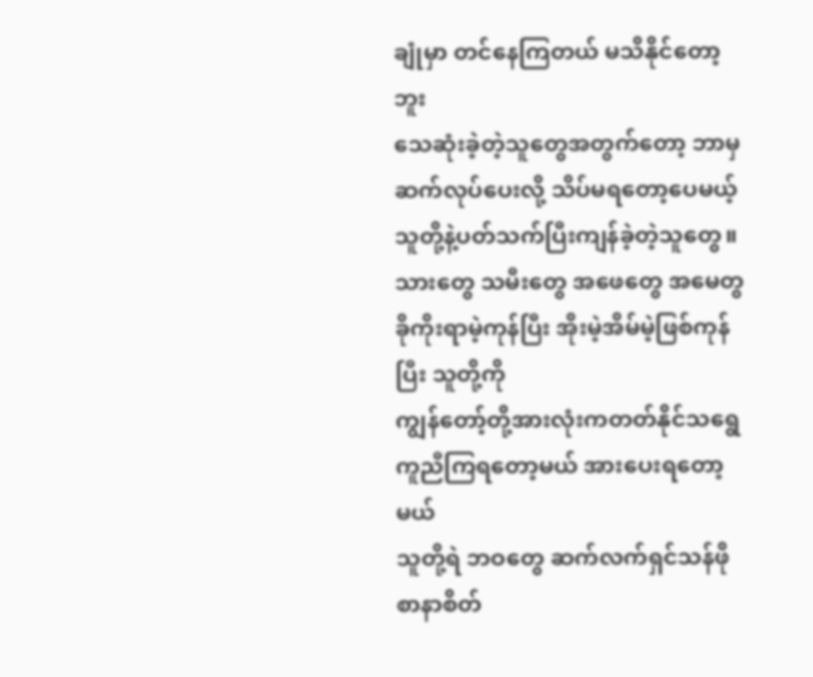ချုံမှာ တင်နေကြတယ် မသိနိုင်တော့ဘူး
သေဆုံးခဲ့တဲ့သူတွေအတွက်တော့ ဘာမှဆက်လုပ်ပေးလို့ သိပ်မရတော့ပေမယ့်
သူတို့နဲ့ပတ်သက်ပြီးကျန်ခဲ့တဲ့သူတွေ။ သားတွေ သမီးတွေ အဖေတွေ အမေတွ
ခိုကိုးရာမဲ့ကုန်ပြီး အိုးမဲ့အိမ်မဲ့ဖြစ်ကုန်ပြီး သူတို့ကို
ကျွန်တော့်တို့အားလုံးကတတ်နိုင်သရွေ ကူညီကြရတော့မယ် အားပေးရတော့မယ်
သူတို့ရဲ ဘဝတွေ ဆက်လက်ရှင်သန်ဖို စာနာစိတ်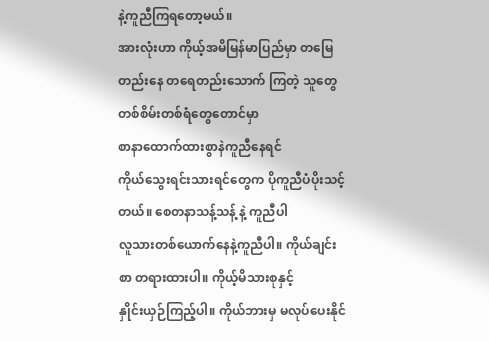နဲ့ကူညီကြရတော့မယ်။
အားလုံးဟာ ကိုယ့်အမိမြန်မာပြည်မှာ တမြေတည်းနေ တရေတည်းသောက် ကြတဲ့ သူတွေ တစ်စိမ်းတစ်ရံတွေတောင်မှာ
စာနာထောက်ထားစွာနဲကူညီနေရင်
ကိုယ်သွေးရင်းသားရင်တွေက ပိုကူညီပံပိုးသင့်တယ်။ စေတနာသန့်သန့် နဲ့ ကူညီပါ
လူသားတစ်ယောက်နေနဲ့ကူညီပါ။ ကိုယ်ချင်းစာ တရားထားပါ။ ကိုယ့်မိသားစုနှင့်
နှိုင်းယှဉ်ကြည့်ပါ။ ကိုယ်ဘားမှ မလုပ်ပေးနိုင်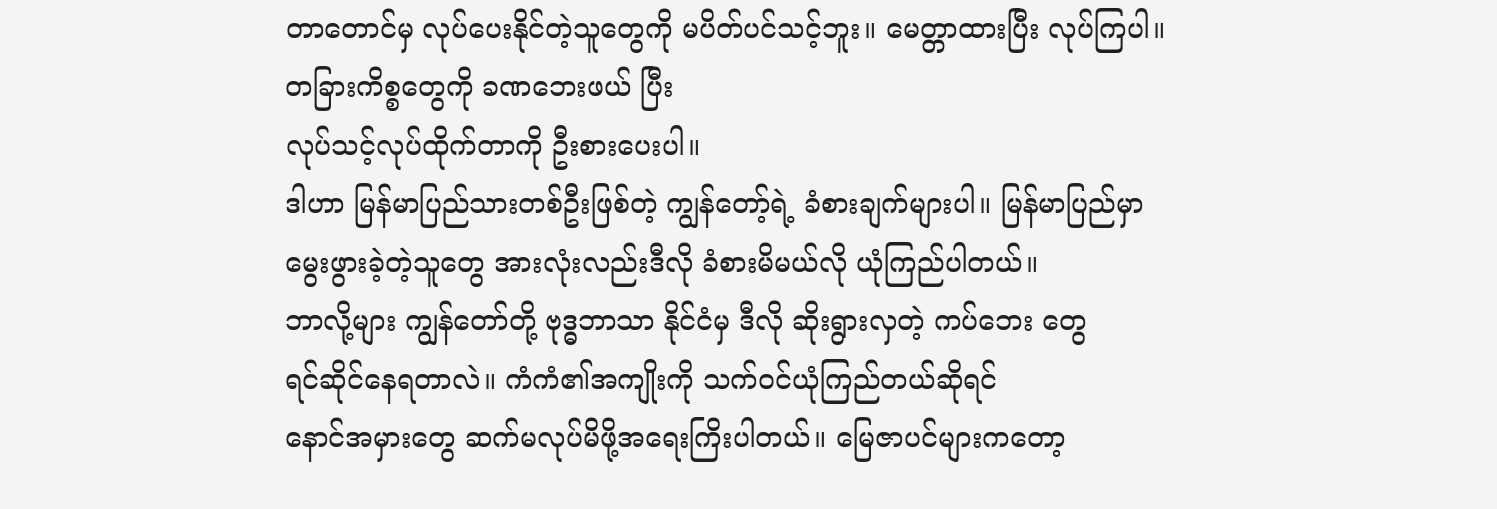တာတောင်မှ လုပ်ပေးနိုင်တဲ့သူတွေကို မပိတ်ပင်သင့်ဘူး။ မေတ္တာထားပြီး လုပ်ကြပါ။
တခြားကိစ္စတွေကို ခဏဘေးဖယ် ပြီး
လုပ်သင့်လုပ်ထိုက်တာကို ဦးစားပေးပါ။
ဒါဟာ မြန်မာပြည်သားတစ်ဦးဖြစ်တဲ့ ကျွန်တော့်ရဲ့ ခံစားချက်များပါ။ မြန်မာပြည်မှာ
မွေးဖွားခဲ့တဲ့သူတွေ အားလုံးလည်းဒီလို ခံစားမိမယ်လို ယုံကြည်ပါတယ်။
ဘာလို့များ ကျွန်တော်တို့ ဗုဒ္ဓဘာသာ နိုင်ငံမှ ဒီလို ဆိုးရွားလှတဲ့ ကပ်ဘေး တွေ
ရင်ဆိုင်နေရတာလဲ။ ကံကံ၏အကျိုးကို သက်ဝင်ယုံကြည်တယ်ဆိုရင်
နောင်အမှားတွေ ဆက်မလုပ်မိဖို့အရေးကြိးပါတယ်။ မြေဇာပင်များကတော့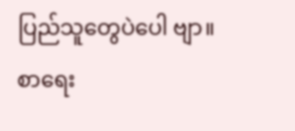ပြည်သူတွေပဲပေါ ဗျာ။
စာရေး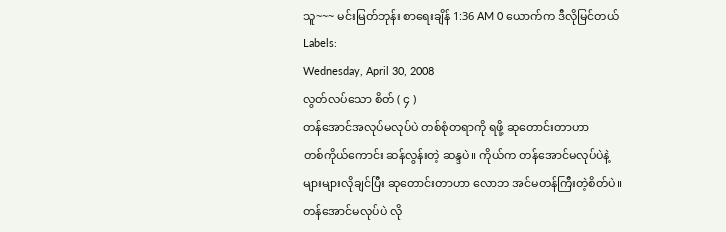သူ~~~ မင်းမြတ်ဘုန်း စာရေးချိန် 1:36 AM 0 ယောက်က ဒီလိုမြင်တယ်
Labels:
Wednesday, April 30, 2008
လွတ်လပ်သော စိတ် ( ၄ )
တန်အောင်အလုပ်မလုပ်ပဲ တစ်စုံတရာကို ရဖို့ ဆုတောင်းတာဟာ
တစ်ကိုယ်ကောင်း ဆန်လွန်းတဲ့ ဆန္ဒပဲ။ ကိုယ်က တန်အောင်မလုပ်ပဲနဲ့
များများလိုချင်ပြီး ဆုတောင်းတာဟာ လောဘ အင်မတန်ကြီးတဲ့စိတ်ပဲ။
တန်အောင်မလုပ်ပဲ လို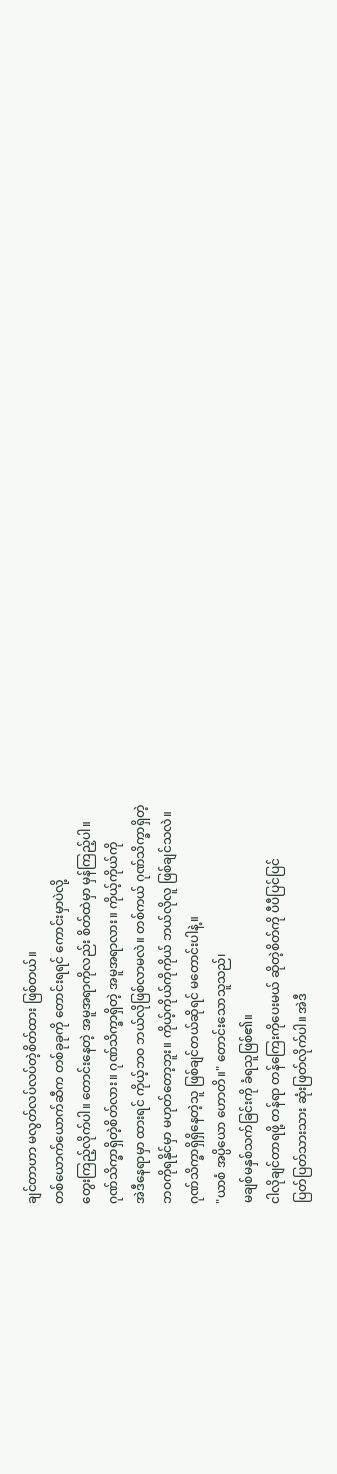ချင်တာဟာ မလွတ်လပ်လပ်တဲ့စိတ်ထား ဖြစ်တယ်။
တစ်ယောက်ယောက်ဆီက တစ်ခုခုကို တောင်းရရင် ကောင်းမှာပဲလို့
တွေးကြည့်လိုက်ပါ။ တောင်းနေတဲ့ အမူအရာကိုလည်း စိတ်ထဲမှာ မှန်ကြည့်ပါ။
ဂုဏ်သိက္ခာရှိတဲ့စိတ်လား။ ဂုဏ်သိက္ခာရှိတဲ့ အမူအရာလား။ ကိုယ့်ကိုယ်ကို
အဲဒီနေရာမှာ ထားရင် ကိုယ့်ဘဝ ဘယ်လိုဖြစ်လာမလဲ။ တစ်ကယ် ဂုဏ်သိက္ခာရှိတဲ့
ဘဝကိုရနိုင်မှာ မဟုတ်တော့ဘူး။ ကိုယ့်ကိုယ်ကိုကိုယ် ဘယ်လိုလူ ဖြစ်ချင်သလဲ။
ဂုဏ်သိက္ခာရှိရှိနေတဲ့သူ ဖြစ်ချင်တယ်ဆိုရင် မတောင်းပါနဲ့။
"ယာစံ အပ္ပိယော ဟောတိ။" တောင်းသောသူသည်၊
မချစ်မနှစ်သက်ခြင်းကို ခံရသူဖြစ်၏။
ငါလိုချင်တာရဖို့ တန်ရာ တန်ကြေးကိုပေးမယ် ဆိုတဲ့စိတ်ကို ပီပီပြင်ပြင်
ပြတ်ပြတ်သားသား ဆုံးဖြတ်လိုက်ပါ။ အဲဒီ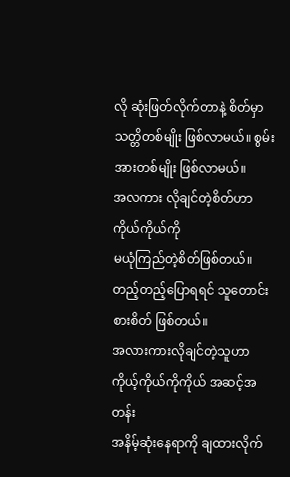လို ဆုံးဖြတ်လိုက်တာနဲ့ စိတ်မှာ
သတ္တိတစ်မျိုး ဖြစ်လာမယ်။ စွမ်းအားတစ်မျိုး ဖြစ်လာမယ်။
အလကား လိုချင်တဲ့စိတ်ဟာ ကိုယ်ကိုယ်ကို
မယုံကြည်တဲ့စိတ်ဖြစ်တယ်။ တည့်တည့်ပြောရရင် သူတောင်းစားစိတ် ဖြစ်တယ်။
အလားကားလိုချင်တဲ့သူဟာ ကိုယ့်ကိုယ်ကိုကိုယ် အဆင့်အတန်း
အနိမ့်ဆုံးနေရာကို ချထားလိုက်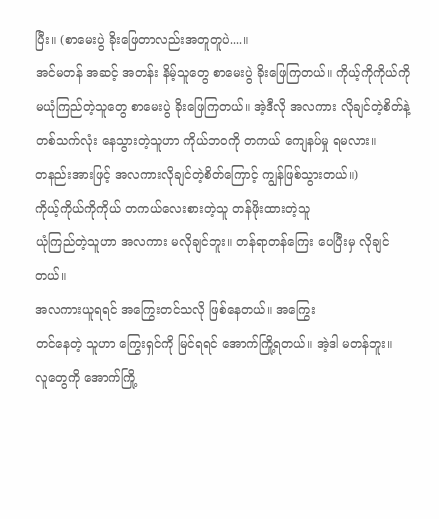ပြီး။ (စာမေးပွဲ ခိုးဖြေတာလည်းအတူတူပဲ....။
အင်မတန် အဆင့် အတန်း နိမ့်သူတွေ စာမေးပွဲ ခိုးဖြေကြတယ်။ ကိုယ့်ကိုကိုယ်ကို
မယုံကြည်တဲ့သူတွေ စာမေးပွဲ ခိုးဖြေကြတယ်။ အဲ့ဒီလို အလကား လိုချင်တဲ့စိတ်နဲ့
တစ်သက်လုံး နေသွားတဲ့သူဟာ ကိုယ်ဘဝကို တကယ် ကျေနပ်မှု ရမလား။
တနည်းအားဖြင့် အလကားလိုချင်တဲ့စိတ်ကြောင့် ကျွန်ဖြစ်သွားတယ်။)
ကိုယ့်ကိုယ်ကိုကိုယ် တကယ်လေးစားတဲ့သူ တန်ဖိုးထားတဲ့သူ
ယုံကြည်တဲ့သူဟာ အလကား မလိုချင်ဘူး။ တန်ရာတန်ကြေး ပေပြီးမှ လိုချင်တယ်။
အလကားယူရရင် အကြွေးတင်သလို ဖြစ်နေတယ်။ အကြွေး
တင်နေတဲ့ သူဟာ ကြွေးရှင်ကို မြင်ရရင် အောက်ကြို့ရတယ်။ အဲ့ဒါ မတန်ဘူး။
လူတွေကို အောက်ကြို့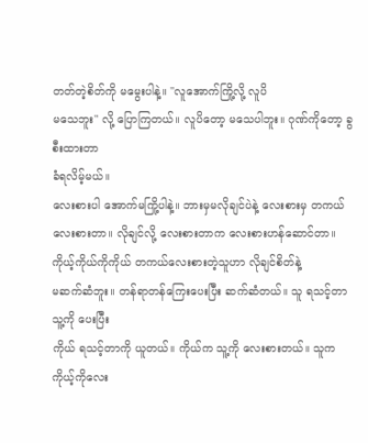တတ်တဲ့စိတ်ကို မမွေးပါနဲ့။ "လူအောက်ကြို့လို့ လူပိ
မသေဘူး" လို့ ပြောကြတယ်။ လူပိတော့ မသေပါဘူး။ ဂုဏ်ကိုတော့ ခွစီးထားတာ
ခံရလိမ့်မယ်။
လေးစားပါ အောက်မကြို့ပါနဲ့။ ဘားမှမလိုချင်ပဲနဲ့ လေးစားမှ တကယ်
လေးစားတာ။ လိုချင်လို့ လေးစားတာက လေးစားဟန်ဆောင်တာ။
ကိုယ့်ကိုယ်ကိုကိုယ် တကယ်လေးစားတဲ့သူဟာ လိုချင်စိတ်နဲ့
မဆက်ဆံဘူး။ တန်ရာတန်ကြေးပေးပြီး ဆက်ဆံတယ်။ သူ ရသင့်တာ သူ့ကို ပေးပြီး
ကိုယ် ရသင့်တာကို ယူတယ်။ ကိုယ်က သူ့ကို လေးစားတယ်။ သူက
ကိုယ့်ကိုလေး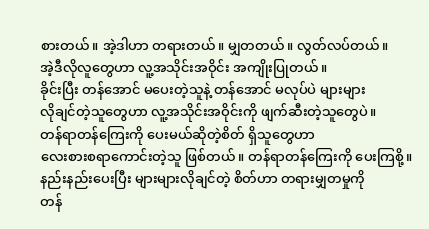စားတယ်။ အဲ့ဒါဟာ တရားတယ်။ မျှတတယ်။ လွတ်လပ်တယ်။
အဲ့ဒီလိုလူတွေဟာ လူ့အသိုင်းအဝိုင်း အကျိုးပြုတယ်။
ခိုင်းပြီး တန်အောင် မပေးတဲ့သူနဲ့ တန်အောင် မလုပ်ပဲ များများ
လိုချင်တဲ့သူတွေဟာ လူ့အသိုင်းအဝိုင်းကို ဖျက်ဆီးတဲ့သူတွေပဲ။
တန်ရာတန်ကြေးကို ပေးမယ်ဆိုတဲ့စိတ် ရှိသူတွေဟာ
လေးစားစရာကောင်းတဲ့သူ ဖြစ်တယ်။ တန်ရာတန်ကြေးကို ပေးကြစို့။
နည်းနည်းပေးပြီး များများလိုချင်တဲ့ စိတ်ဟာ တရားမျှတမှုကို
တန်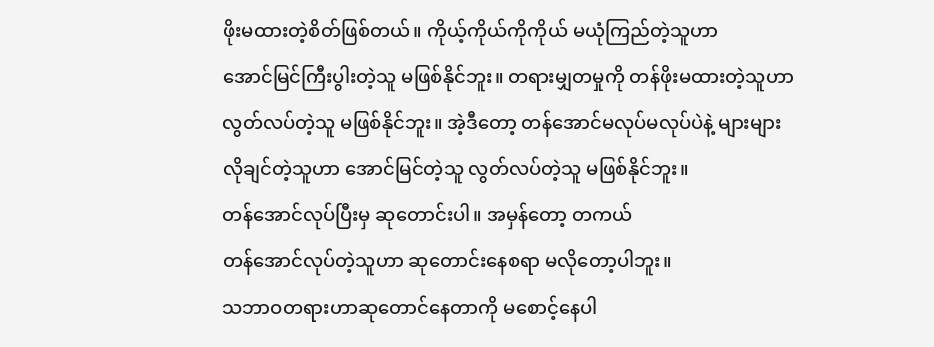ဖိုးမထားတဲ့စိတ်ဖြစ်တယ်။ ကိုယ့်ကိုယ်ကိုကိုယ် မယုံကြည်တဲ့သူဟာ
အောင်မြင်ကြီးပွါးတဲ့သူ မဖြစ်နိုင်ဘူး။ တရားမျှတမှုကို တန်ဖိုးမထားတဲ့သူဟာ
လွတ်လပ်တဲ့သူ မဖြစ်နိုင်ဘူး။ အဲ့ဒီတော့ တန်အောင်မလုပ်မလုပ်ပဲနဲ့ များများ
လိုချင်တဲ့သူဟာ အောင်မြင်တဲ့သူ လွတ်လပ်တဲ့သူ မဖြစ်နိုင်ဘူး။
တန်အောင်လုပ်ပြီးမှ ဆုတောင်းပါ။ အမှန်တော့ တကယ်
တန်အောင်လုပ်တဲ့သူဟာ ဆုတောင်းနေစရာ မလိုတော့ပါဘူး။
သဘာဝတရားဟာဆုတောင်နေတာကို မစောင့်နေပါ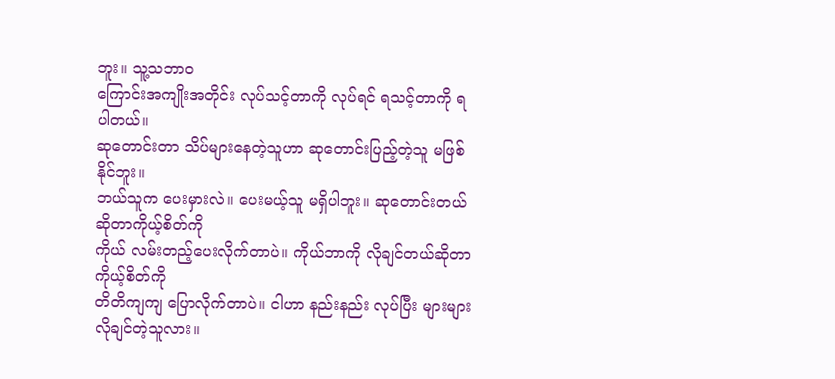ဘူး။ သူ့သဘာဝ
ကြောင်းအကျိုးအတိုင်း လုပ်သင့်တာကို လုပ်ရင် ရသင့်တာကို ရပါတယ်။
ဆုတောင်းတာ သိပ်များနေတဲ့သူဟာ ဆုတောင်းပြည့်တဲ့သူ မဖြစ်နိုင်ဘူး။
ဘယ်သူက ပေးမှားလဲ။ ပေးမယ့်သူ မရှိပါဘူး။ ဆုတောင်းတယ် ဆိုတာကိုယ့်စိတ်ကို
ကိုယ် လမ်းတည့်ပေးလိုက်တာပဲ။ ကိုယ်ဘာကို လိုချင်တယ်ဆိုတာ ကိုယ့်စိတ်ကို
တိတိကျကျ ပြောလိုက်တာပဲ။ ငါဟာ နည်းနည်း လုပ်ပြီး များများ လိုချင်တဲ့သူလား။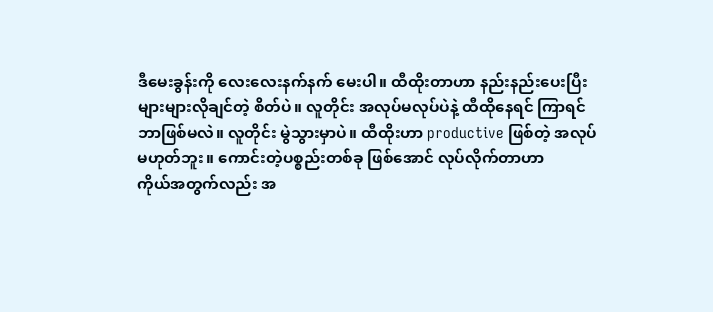ဒီမေးခွန်းကို လေးလေးနက်နက် မေးပါ။ ထီထိုးတာဟာ နည်းနည်းပေးပြီး
များများလိုချင်တဲ့ စိတ်ပဲ။ လူတိုင်း အလုပ်မလုပ်ပဲနဲ့ ထီထိုနေရင် ကြာရင်
ဘာဖြစ်မလဲ။ လူတိုင်း မွဲသွားမှာပဲ။ ထီထိုးဟာ productive ဖြစ်တဲ့ အလုပ်
မဟုတ်ဘူး။ ကောင်းတဲ့ပစ္စည်းတစ်ခု ဖြစ်အောင် လုပ်လိုက်တာဟာ
ကိုယ်အတွက်လည်း အ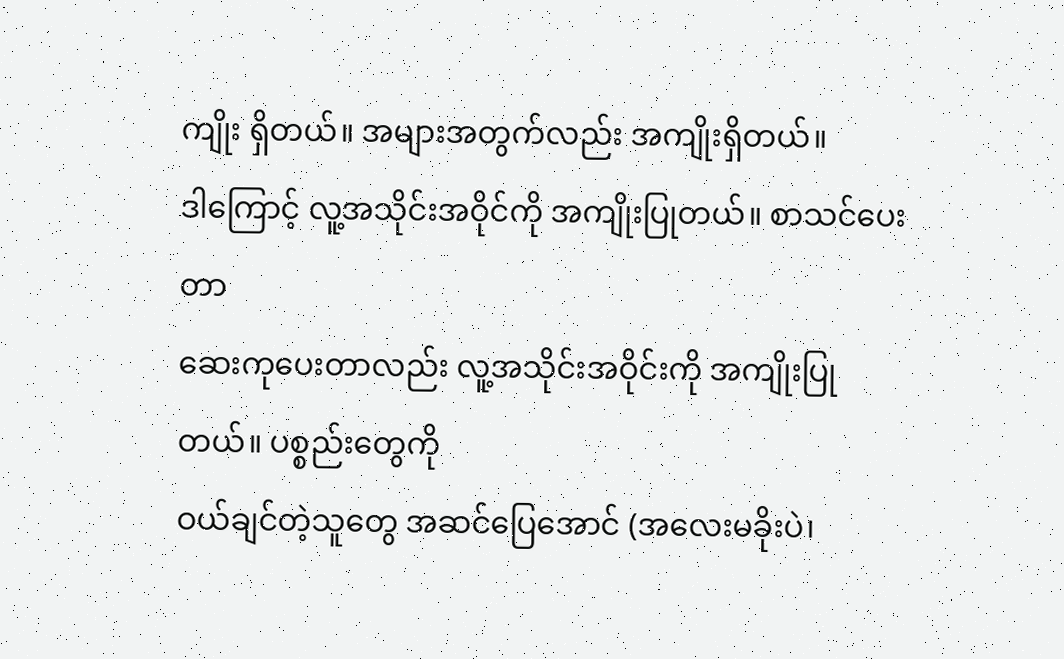ကျိုး ရှိတယ်။ အများအတွက်လည်း အကျိုးရှိတယ်။
ဒါကြောင့် လူ့အသိုင်းအဝိုင်ကို အကျိုးပြုတယ်။ စာသင်ပေးတာ
ဆေးကုပေးတာလည်း လူ့အသိုင်းအဝိုင်းကို အကျိုးပြုတယ်။ ပစ္စည်းတွေကို
ဝယ်ချင်တဲ့သူတွေ အဆင်ပြေအောင် (အလေးမခိုးပဲ၊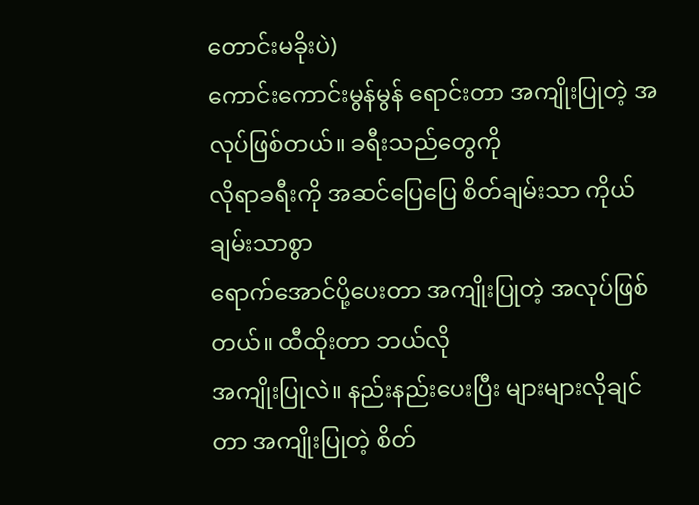တောင်းမခိုးပဲ)
ကောင်းကောင်းမွန်မွန် ရောင်းတာ အကျိုးပြုတဲ့ အလုပ်ဖြစ်တယ်။ ခရီးသည်တွေကို
လိုရာခရီးကို အဆင်ပြေပြေ စိတ်ချမ်းသာ ကိုယ်ချမ်းသာစွာ
ရောက်အောင်ပို့ပေးတာ အကျိုးပြုတဲ့ အလုပ်ဖြစ်တယ်။ ထီထိုးတာ ဘယ်လို
အကျိုးပြုလဲ။ နည်းနည်းပေးပြီး များများလိုချင်တာ အကျိုးပြုတဲ့ စိတ်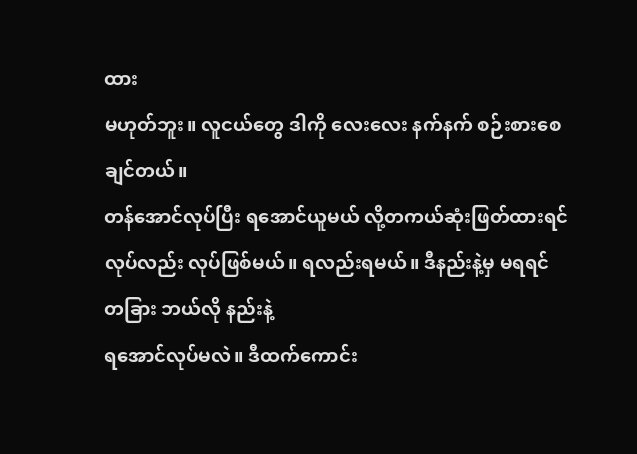ထား
မဟုတ်ဘူး။ လူငယ်တွေ ဒါကို လေးလေး နက်နက် စဉ်းစားစေချင်တယ်။
တန်အောင်လုပ်ပြီး ရအောင်ယူမယ် လို့တကယ်ဆုံးဖြတ်ထားရင်
လုပ်လည်း လုပ်ဖြစ်မယ်။ ရလည်းရမယ်။ ဒီနည်းနဲ့မှ မရရင် တခြား ဘယ်လို နည်းနဲ့
ရအောင်လုပ်မလဲ။ ဒီထက်ကောင်း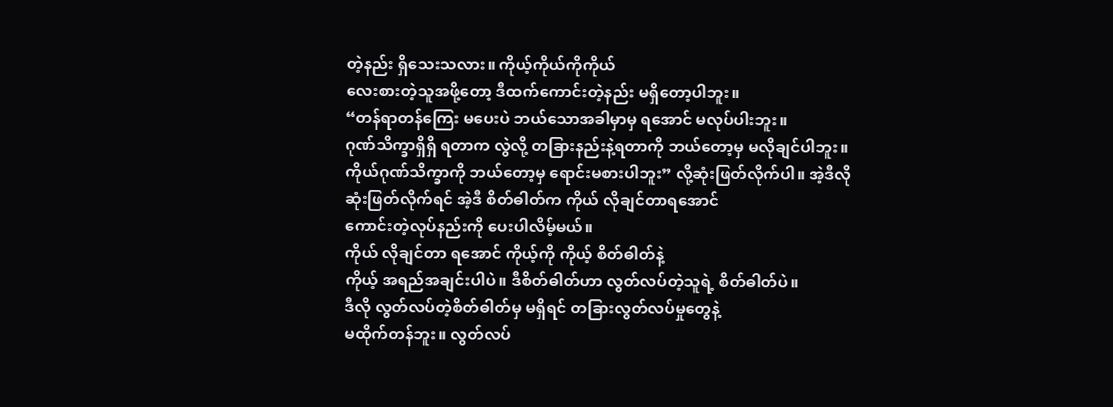တဲ့နည်း ရှိသေးသလား။ ကိုယ့်ကိုယ်ကိုကိုယ်
လေးစားတဲ့သူအဖို့တော့ ဒီထက်ကောင်းတဲ့နည်း မရှိတော့ပါဘူး။
“တန်ရာတန်ကြေး မပေးပဲ ဘယ်သောအခါမှာမှ ရအောင် မလုပ်ပါးဘူး။
ဂုဏ်သိက္ခာရှိရှိ ရတာက လွဲလို့ တခြားနည်းနဲ့ရတာကို ဘယ်တော့မှ မလိုချင်ပါဘူး။
ကိုယ်ဂုဏ်သိက္ခာကို ဘယ်တော့မှ ရောင်းမစားပါဘူး” လို့ဆုံးဖြတ်လိုက်ပါ။ အဲ့ဒီလို
ဆုံးဖြတ်လိုက်ရင် အဲ့ဒီ စိတ်ဓါတ်က ကိုယ် လိုချင်တာရအောင်
ကောင်းတဲ့လုပ်နည်းကို ပေးပါလိမ့်မယ်။
ကိုယ် လိုချင်တာ ရအောင် ကိုယ့်ကို ကိုယ့် စိတ်ဓါတ်နဲ့
ကိုယ့် အရည်အချင်းပါပဲ။ ဒီစိတ်ဓါတ်ဟာ လွတ်လပ်တဲ့သူရဲ့ စိတ်ဓါတ်ပဲ။
ဒီလို လွတ်လပ်တဲ့စိတ်ဓါတ်မှ မရှိရင် တခြားလွတ်လပ်မှုတွေနဲ့
မထိုက်တန်ဘူး။ လွတ်လပ်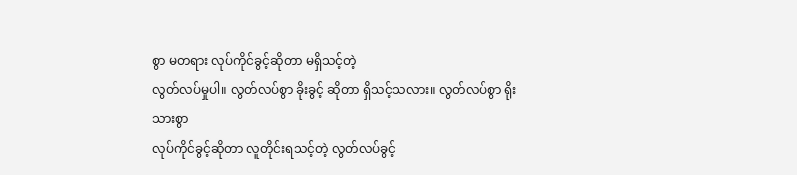စွာ မတရား လုပ်ကိုင်ခွင့်ဆိုတာ မရှိသင့်တဲ့
လွတ်လပ်မှုပါ။ လွတ်လပ်စွာ ခိုးခွင့် ဆိုတာ ရှိသင့်သလား။ လွတ်လပ်စွာ ရိုးသားစွာ
လုပ်ကိုင်ခွင့်ဆိုတာ လူတိုင်းရသင့်တဲ့ လွတ်လပ်ခွင့်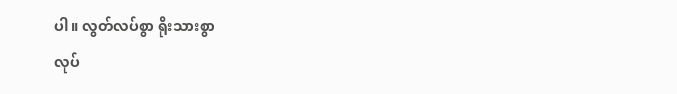ပါ။ လွတ်လပ်စွာ ရိုးသားစွာ
လုပ်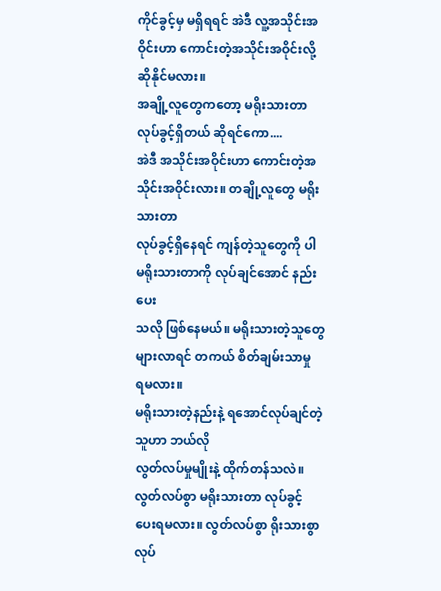ကိုင်ခွင့်မှ မရှိရရင် အဲဒီ လူ့အသိုင်းအဝိုင်းဟာ ကောင်းတဲ့အသိုင်းအဝိုင်းလို့
ဆိုနိုင်မလား။
အချို့လူတွေကတော့ မရိုးသားတာ လုပ်ခွင့်ရှိတယ် ဆိုရင်ကော....
အဲဒီ အသိုင်းအဝိုင်းဟာ ကောင်းတဲ့အသိုင်းအဝိုင်းလား။ တချို့လူတွေ မရိုးသားတာ
လုပ်ခွင့်ရှိနေရင် ကျန်တဲ့သူတွေကို ပါ မရိုးသားတာကို လုပ်ချင်အောင် နည်းပေး
သလို ဖြစ်နေမယ်။ မရိုးသားတဲ့သူတွေ များလာရင် တကယ် စိတ်ချမ်းသာမှု
ရမလား။
မရိုးသားတဲ့နည်းနဲ့ ရအောင်လုပ်ချင်တဲ့သူဟာ ဘယ်လို
လွတ်လပ်မှုမျိုးနဲ့ ထိုက်တန်သလဲ။ လွတ်လပ်စွာ မရိုးသားတာ လုပ်ခွင့်
ပေးရမလား။ လွတ်လပ်စွာ ရိုးသားစွာ လုပ်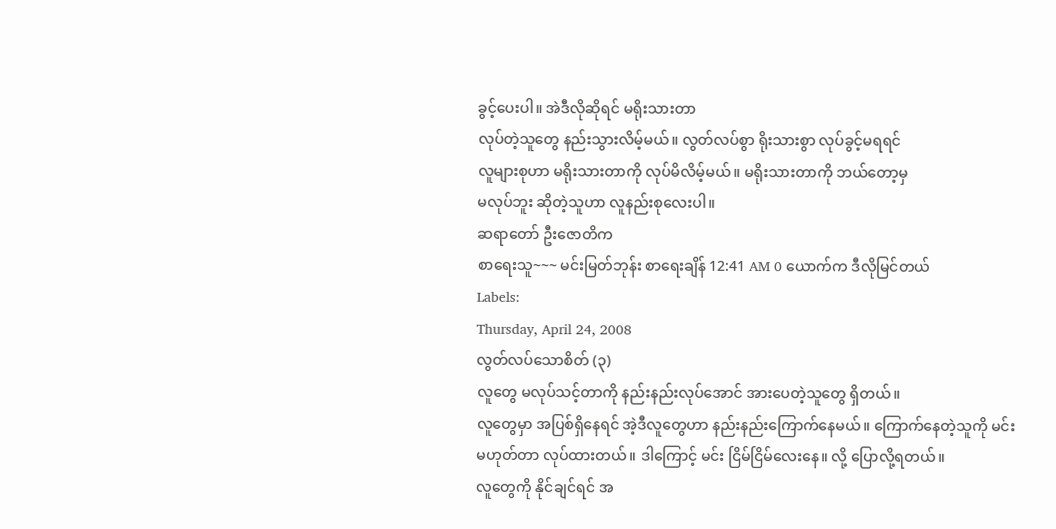ခွင့်ပေးပါ။ အဲဒီလိုဆိုရင် မရိုးသားတာ
လုပ်တဲ့သူတွေ နည်းသွားလိမ့်မယ်။ လွတ်လပ်စွာ ရိုးသားစွာ လုပ်ခွင့်မရရင်
လူများစုဟာ မရိုးသားတာကို လုပ်မိလိမ့်မယ်။ မရိုးသားတာကို ဘယ်တော့မှ
မလုပ်ဘူး ဆိုတဲ့သူဟာ လူနည်းစုလေးပါ။
ဆရာတော် ဦးဇောတိက
စာရေးသူ~~~ မင်းမြတ်ဘုန်း စာရေးချိန် 12:41 AM 0 ယောက်က ဒီလိုမြင်တယ်
Labels:
Thursday, April 24, 2008
လွတ်လပ်သောစိတ် (၃)
လူတွေ မလုပ်သင့်တာကို နည်းနည်းလုပ်အောင် အားပေတဲ့သူတွေ ရှိတယ်။
လူတွေမှာ အပြစ်ရှိနေရင် အဲ့ဒီလူတွေဟာ နည်းနည်းကြောက်နေမယ်။ ကြောက်နေတဲ့သူကို မင်း
မဟုတ်တာ လုပ်ထားတယ်။ ဒါကြောင့် မင်း ငြိမ်ငြိမ်လေးနေ။ လို့ ပြောလို့ရတယ်။
လူတွေကို နိုင်ချင်ရင် အ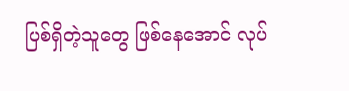ပြစ်ရှိတဲ့သူတွေ ဖြစ်နေအောင် လုပ်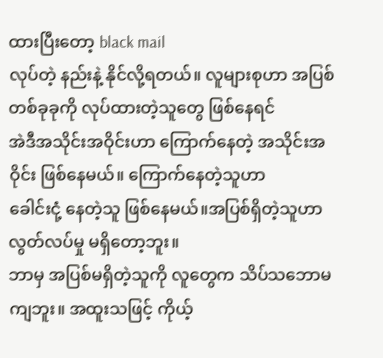ထားပြီးတော့ black mail
လုပ်တဲ့ နည်းနဲ့ နိုင်လို့ရတယ်။ လူများစုဟာ အပြစ်တစ်ခုခုကို လုပ်ထားတဲ့သူတွေ ဖြစ်နေရင်
အဲဒီအသိုင်းအဝိုင်းဟာ ကြောက်နေတဲ့ အသိုင်းအဝိုင်း ဖြစ်နေမယ်။ ကြောက်နေတဲ့သူဟာ
ခေါင်းငုံ့ နေတဲ့သူ ဖြစ်နေမယ်။အပြစ်ရှိတဲ့သူဟာ လွတ်လပ်မှု မရှိတော့ဘူး။
ဘာမှ အပြစ်မရှိတဲ့သူကို လူတွေက သိပ်သဘောမကျဘူး။ အထူးသဖြင့် ကိုယ့်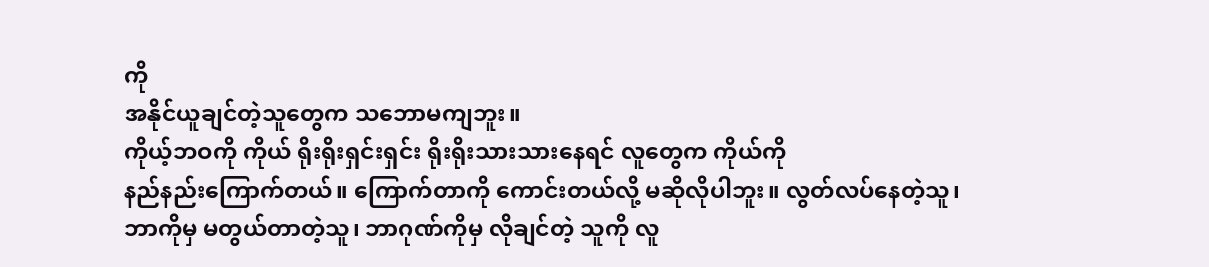ကို
အနိုင်ယူချင်တဲ့သူတွေက သဘောမကျဘူး။
ကိုယ့်ဘဝကို ကိုယ် ရိုးရိုးရှင်းရှင်း ရိုးရိုးသားသားနေရင် လူတွေက ကိုယ်ကို
နည်နည်းကြောက်တယ်။ ကြောက်တာကို ကောင်းတယ်လို့ မဆိုလိုပါဘူး။ လွတ်လပ်နေတဲ့သူ၊
ဘာကိုမှ မတွယ်တာတဲ့သူ၊ ဘာဂုဏ်ကိုမှ လိုချင်တဲ့ သူကို လူ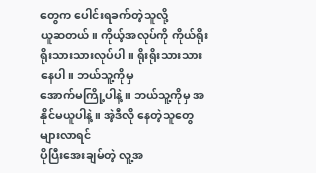တွေက ပေါင်းရခက်တဲ့သူလို့
ယူဆတယ်။ ကိုယ့်အလုပ်ကို ကိုယ်ရိုးရိုးသားသားလုပ်ပါ။ ရိုးရိုးသားသားနေပါ။ ဘယ်သူ့ကိုမှ
အောက်မကြို့ပါနဲ့။ ဘယ်သူ့ကိုမှ အနိုင်မယူပါနဲ့။ အဲ့ဒီလို နေတဲ့သူတွေ များလာရင်
ပိုပြီးအေးချမ်တဲ့ လူ့အ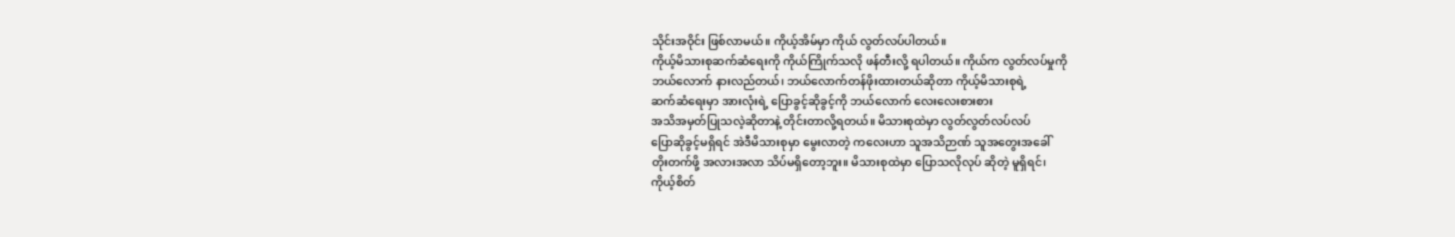သိုင်းအဝိုင်း ဖြစ်လာမယ်။ ကိုယ့်အိမ်မှာ ကိုယ် လွတ်လပ်ပါတယ်။
ကိုယ့်မိသားစုဆက်ဆံရေးကို ကိုယ်ကြိုက်သလို ဖန်တီးလို့ ရပါတယ်။ ကိုယ်က လွတ်လပ်မှုကို
ဘယ်လောက် နားလည်တယ်၊ ဘယ်လောက်တန်ဖိုးထားတယ်ဆိုတာ ကိုယ့်မိသားစုရဲ့
ဆက်ဆံရေးမှာ အားလုံးရဲ့ ပြောခွင့်ဆိုခွင့်ကို ဘယ်လောက် လေးလေးစားစား
အသိအမှတ်ပြုသလဲ့ဆိုတာနဲ့ တိုင်းတာလို့ရတယ်။ မိသားစုထဲမှာ လွတ်လွတ်လပ်လပ်
ပြောဆိုခွင့်မရှိရင် အဲဒီမိသားစုမှာ မွေးလာတဲ့ ကလေးဟာ သူအသိဉာဏ် သူအတွေးအခေါ်
တိုးတက်ဖို့ အလားအလာ သိပ်မရှိတော့ဘူး။ မိသားစုထဲမှာ ပြောသလိုလုပ် ဆိုတဲ့ မူရှိရင်၊
ကိုယ့်စိတ်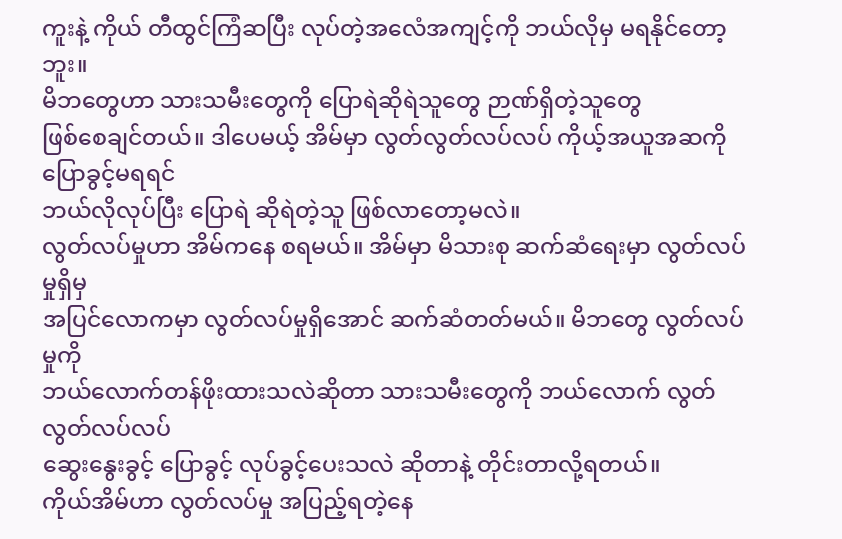ကူးနဲ့ ကိုယ် တီထွင်ကြံဆပြီး လုပ်တဲ့အလေံအကျင့်ကို ဘယ်လိုမှ မရနိုင်တော့ဘူး။
မိဘတွေဟာ သားသမီးတွေကို ပြောရဲဆိုရဲသူတွေ ဉာဏ်ရှိတဲ့သူတွေ
ဖြစ်စေချင်တယ်။ ဒါပေမယ့် အိမ်မှာ လွတ်လွတ်လပ်လပ် ကိုယ့်အယူအဆကို ပြောခွင့်မရရင်
ဘယ်လိုလုပ်ပြီး ပြောရဲ ဆိုရဲတဲ့သူ ဖြစ်လာတော့မလဲ။
လွတ်လပ်မှုဟာ အိမ်ကနေ စရမယ်။ အိမ်မှာ မိသားစု ဆက်ဆံရေးမှာ လွတ်လပ်မှုရှိမှ
အပြင်လောကမှာ လွတ်လပ်မှုရှိအောင် ဆက်ဆံတတ်မယ်။ မိဘတွေ လွတ်လပ်မှုကို
ဘယ်လောက်တန်ဖိုးထားသလဲဆိုတာ သားသမီးတွေကို ဘယ်လောက် လွတ်လွတ်လပ်လပ်
ဆွေးနွေးခွင့် ပြောခွင့် လုပ်ခွင့်ပေးသလဲ ဆိုတာနဲ့ တိုင်းတာလို့ရတယ်။
ကိုယ်အိမ်ဟာ လွတ်လပ်မှု အပြည့်ရတဲ့နေ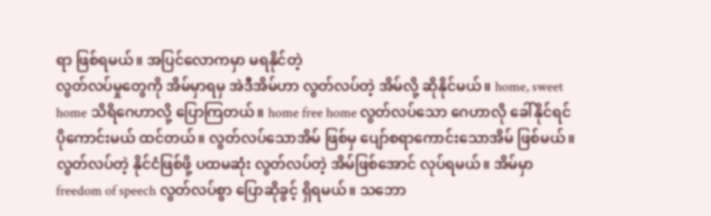ရာ ဖြစ်ရမယ်။ အပြင်လောကမှာ မရနိုင်တဲ့
လွတ်လပ်မှုတွေကို အိမ်မှာရမှ အဲဒီအိမ်ဟာ လွတ်လပ်တဲ့ အိမ်လို့ ဆိုနိုင်မယ်။ home, sweet
home သိရိဂေဟာလို့ ပြောကြတယ်။ home free home လွတ်လပ်သော ဂေဟာလို ခေါ်နိုင်ရင်
ပိုကောင်းမယ် ထင်တယ်။ လွတ်လပ်သောအိမ် ဖြစ်မှ ပျော်စရာကောင်းသောအိမ် ဖြစ်မယ်။
လွတ်လပ်တဲ့ နိုင်ငံဖြစ်ဖို့ ပထမဆုံး လွတ်လပ်တဲ့ အိမ်ဖြစ်အောင် လုပ်ရမယ်။ အိမ်မှာ
freedom of speech လွတ်လပ်စွာ ပြောဆိုခွင့် ရှိရမယ်။ သဘော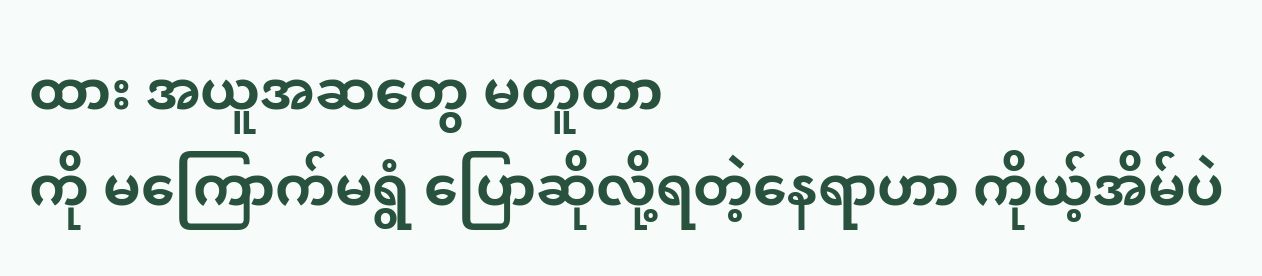ထား အယူအဆတွေ မတူတာ
ကို မကြောက်မရွံ ပြောဆိုလို့ရတဲ့နေရာဟာ ကိုယ့်အိမ်ပဲ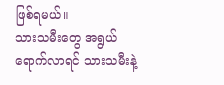ဖြစ်ရမယ်။
သားသမီးတွေ အရွယ်ရောက်လာရင် သားသမီးနဲ့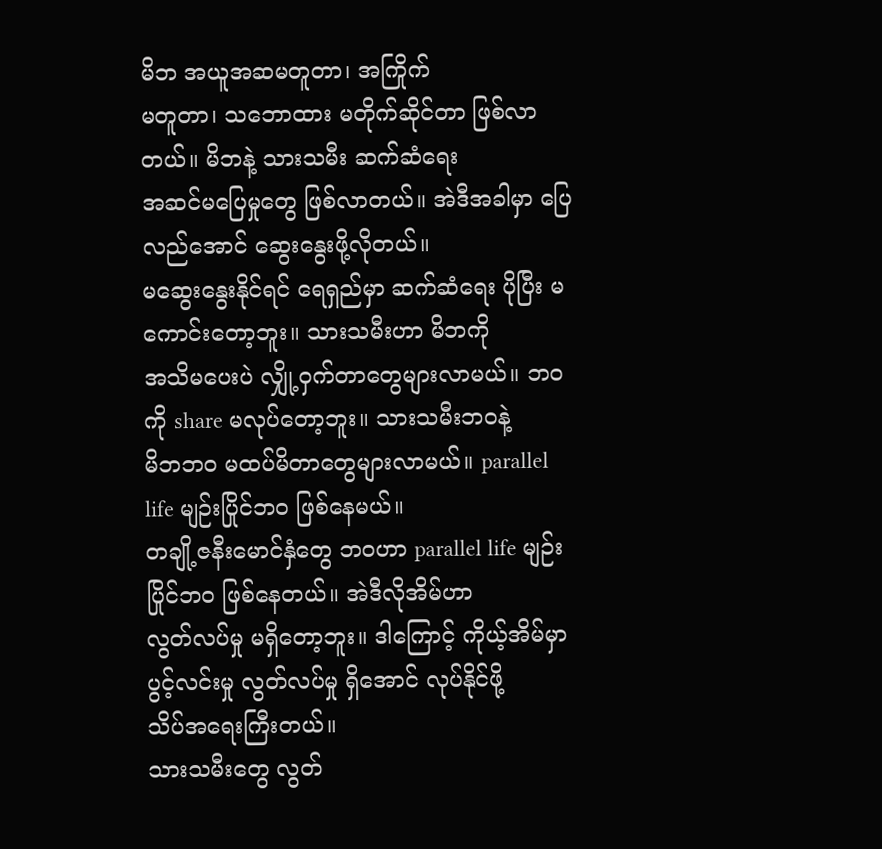မိဘ အယူအဆမတူတာ၊ အကြိုက်
မတူတာ၊ သဘောထား မတိုက်ဆိုင်တာ ဖြစ်လာတယ်။ မိဘနဲ့ သားသမီး ဆက်ဆံရေး
အဆင်မပြေမှုတွေ ဖြစ်လာတယ်။ အဲဒီအခါမှာ ပြေလည်အောင် ဆွေးနွေးဖို့လိုတယ်။
မဆွေးနွေးနိုင်ရင် ရေရှည်မှာ ဆက်ဆံရေး ပိုပြီး မကောင်းတော့ဘူး။ သားသမီးဟာ မိဘကို
အသိမပေးပဲ လျှို့ဝှက်တာတွေများလာမယ်။ ဘဝကို share မလုပ်တော့ဘူး။ သားသမီးဘဝနဲ့
မိဘဘဝ မထပ်မိတာတွေများလာမယ်။ parallel life မျဉ်းပြိုင်ဘဝ ဖြစ်နေမယ်။
တချို့ဇနီးမောင်နှံတွေ ဘဝဟာ parallel life မျဉ်းပြိုင်ဘဝ ဖြစ်နေတယ်။ အဲဒီလိုအိမ်ဟာ
လွတ်လပ်မှု မရှိတော့ဘူး။ ဒါကြောင့် ကိုယ့်အိမ်မှာ ပွင့်လင်းမှု လွတ်လပ်မှု ရှိအောင် လုပ်နိုင်ဖို့
သိပ်အရေးကြီးတယ်။
သားသမီးတွေ လွတ်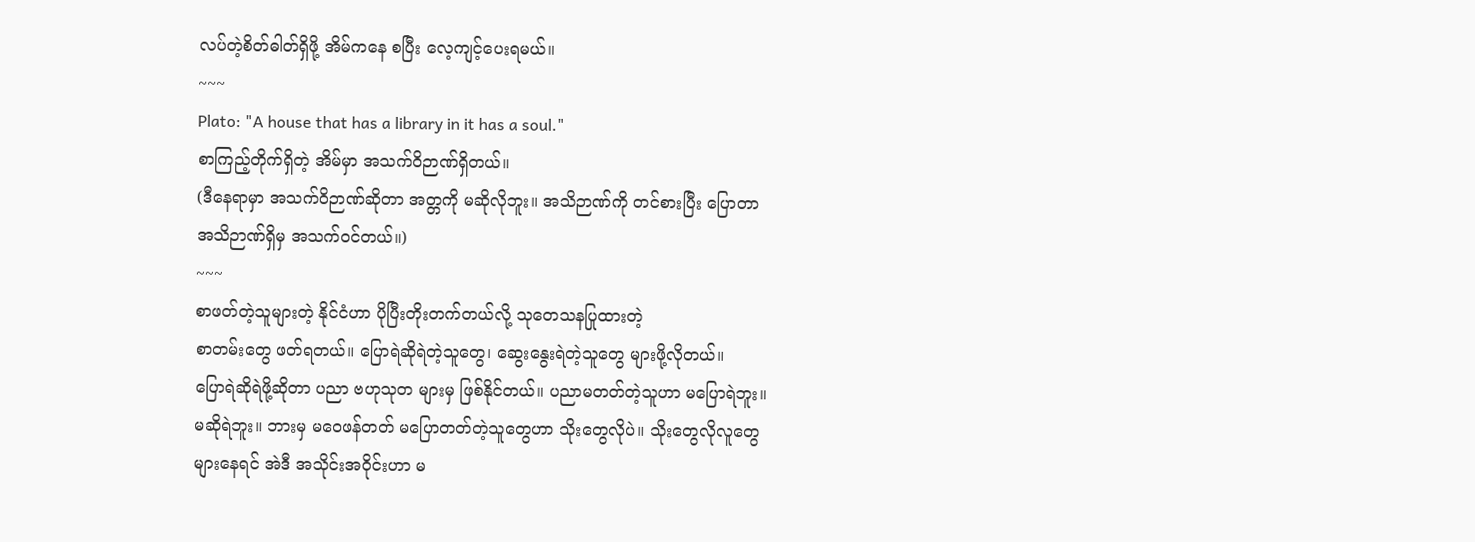လပ်တဲ့စိတ်ဓါတ်ရှိဖို့ အိမ်ကနေ စပြီး လေ့ကျင့်ပေးရမယ်။
~~~
Plato: "A house that has a library in it has a soul."
စာကြည့်တိုက်ရှိတဲ့ အိမ်မှာ အသက်ဝိဉာဏ်ရှိတယ်။
(ဒီနေရာမှာ အသက်ဝိဉာဏ်ဆိုတာ အတ္တကို မဆိုလိုဘူး။ အသိဉာဏ်ကို တင်စားပြီး ပြောတာ
အသိဉာဏ်ရှိမှ အသက်ဝင်တယ်။)
~~~
စာဖတ်တဲ့သူများတဲ့ နိုင်ငံဟာ ပိုပြီးတိုးတက်တယ်လို့ သုတေသနပြုထားတဲ့
စာတမ်းတွေ ဖတ်ရတယ်။ ပြောရဲဆိုရဲတဲ့သူတွေ၊ ဆွေးနွေးရဲတဲ့သူတွေ များဖို့လိုတယ်။
ပြောရဲဆိုရဲဖို့ဆိုတာ ပညာ ဗဟုသုတ များမှ ဖြစ်နိုင်တယ်။ ပညာမတတ်တဲ့သူဟာ မပြောရဲဘူး။
မဆိုရဲဘူး။ ဘားမှ မဝေဖန်တတ် မပြောတတ်တဲ့သူတွေဟာ သိုးတွေလိုပဲ။ သိုးတွေလိုလူတွေ
များနေရင် အဲဒီ အသိုင်းအဝိုင်းဟာ မ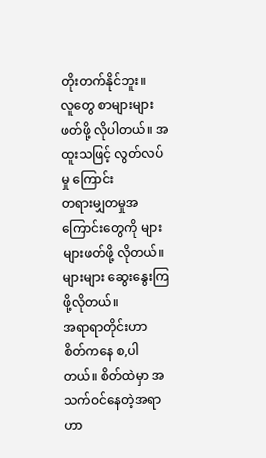တိုးတက်နိုင်ဘူး။
လူတွေ စာများများဖတ်ဖို့ လိုပါတယ်။ အထူးသဖြင့် လွတ်လပ်မှု ကြောင်း
တရားမျှတမှုအကြောင်းတွေကို များများဖတ်ဖို့ လိုတယ်။ များများ ဆွေးနွေးကြဖို့လိုတယ်။
အရာရာတိုင်းဟာ စိတ်ကနေ စ,ပါတယ်။ စိတ်ထဲမှာ အသက်ဝင်နေတဲ့အရာဟာ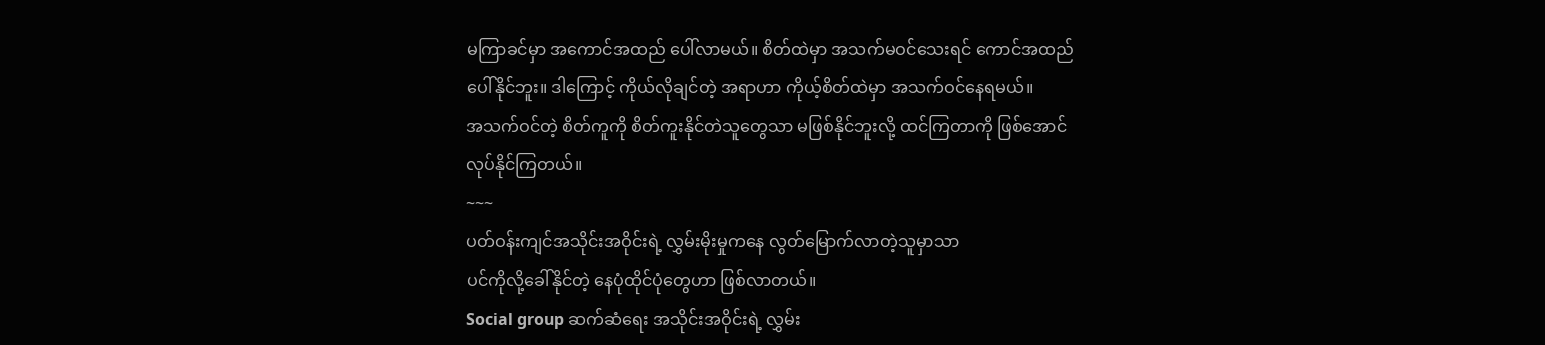မကြာခင်မှာ အကောင်အထည် ပေါ်လာမယ်။ စိတ်ထဲမှာ အသက်မဝင်သေးရင် ကောင်အထည်
ပေါ်နိုင်ဘူး။ ဒါကြောင့် ကိုယ်လိုချင်တဲ့ အရာဟာ ကိုယ့်စိတ်ထဲမှာ အသက်ဝင်နေရမယ်။
အသက်ဝင်တဲ့ စိတ်ကူကို စိတ်ကူးနိုင်တဲသူတွေသာ မဖြစ်နိုင်ဘူးလို့ ထင်ကြတာကို ဖြစ်အောင်
လုပ်နိုင်ကြတယ်။
~~~
ပတ်ဝန်းကျင်အသိုင်းအဝိုင်းရဲ့ လွှမ်းမိုးမှုကနေ လွတ်မြောက်လာတဲ့သူမှာသာ
ပင်ကိုလို့ခေါ်နိုင်တဲ့ နေပုံထိုင်ပုံတွေဟာ ဖြစ်လာတယ်။
Social group ဆက်ဆံရေး အသိုင်းအဝိုင်းရဲ့ လွှမ်း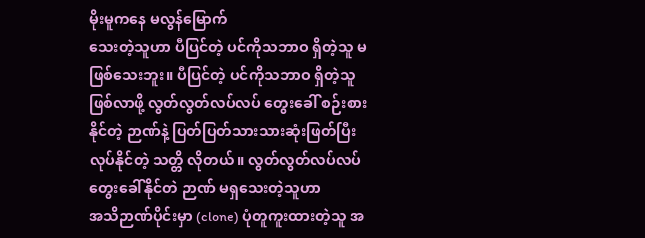မိုးမူကနေ မလွန်မြောက်
သေးတဲ့သူဟာ ပီပြင်တဲ့ ပင်ကိုသဘာဝ ရှိတဲ့သူ မဖြစ်သေးဘူး။ ပီပြင်တဲ့ ပင်ကိုသဘာဝ ရှိတဲ့သူ
ဖြစ်လာဖို့ လွတ်လွတ်လပ်လပ် တွေးခေါ် စဉ်းစားနိုင်တဲ့ ဉာဏ်နဲ့ ပြတ်ပြတ်သားသားဆုံးဖြတ်ပြီး
လုပ်နိုင်တဲ့ သတ္တိ လိုတယ်။ လွတ်လွတ်လပ်လပ် တွေးခေါ်နိုင်တဲ ဉာဏ် မရှသေးတဲ့သူဟာ
အသိဉာဏ်ပိုင်းမှာ (clone) ပုံတူကူးထားတဲ့သူ အ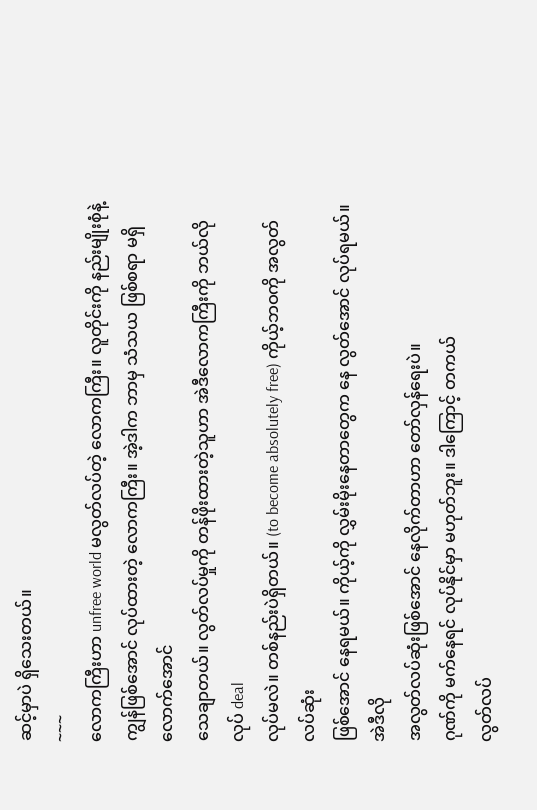ဆင့်မှာပဲ ရှိသေးတယ်။
~~~
လောကကြီးဟာ unfree world မလွတ်လပ်တဲ့ လောကကြီး။ လူတိုင်းကို နည်းမျိုးစုံနဲ့
ကျွန်ဖြစ်အောင် လုပ်ထားတဲ့ လောကကြီး။ အဲ့ဒါက ဘာမှ သံသယ ဖြစ်စရာ မရှိလောက်အောင်
သေချာတယ်။ လွတ်လပ်မှုကို တန်ဖိုးထားတဲ့သူဟာ အဲဒီလောကကြီးကို ဘယ်လိုလုပ် deal
လုပ်မလဲ။ တစ်နည်းပဲရှိတယ်။ (to become absolutely free) ကိုယ့်ဘဝကို အလွတ်လပ်ဆုံး
ဖြစ်အောင် နေရမယ်။ ကိုယ့်ကို လွှမ်းမိုးနေတာတွေက နေ လွတ်အောင် လုပ်ရမယ်။ အဲဒီလို
အလွတ်လပ်ဆုံးဖြစ်အောင် နေလိုက်တာဟာ တော်လှန်ရေးပဲ။
ဂုဏ်ကို မက်နေရင် လုပ်နိုင်မှာ မဟုတ်ဘူး။ ဒါကြောင့် တကယ်
လွတ်လပ်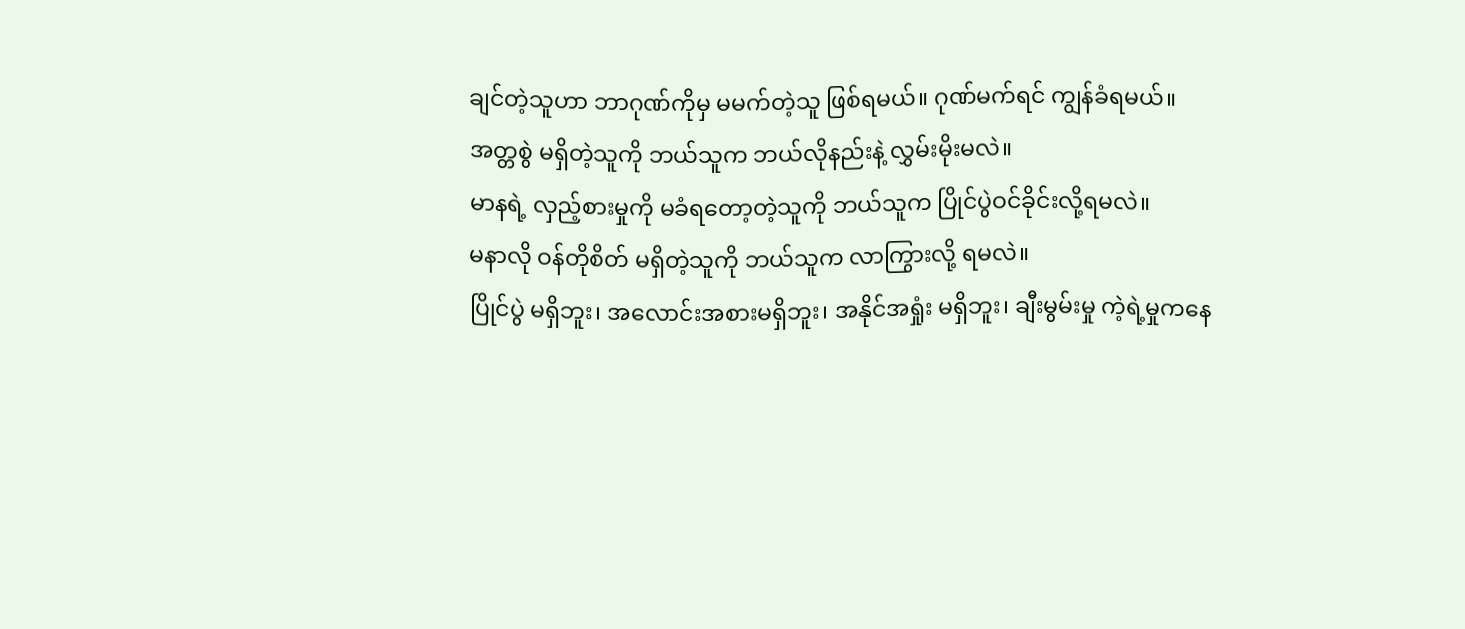ချင်တဲ့သူဟာ ဘာဂုဏ်ကိုမှ မမက်တဲ့သူ ဖြစ်ရမယ်။ ဂုဏ်မက်ရင် ကျွန်ခံရမယ်။
အတ္တစွဲ မရှိတဲ့သူကို ဘယ်သူက ဘယ်လိုနည်းနဲ့ လွှမ်းမိုးမလဲ။
မာနရဲ့ လှည့်စားမှုကို မခံရတော့တဲ့သူကို ဘယ်သူက ပြိုင်ပွဲဝင်ခိုင်းလို့ရမလဲ။
မနာလို ဝန်တိုစိတ် မရှိတဲ့သူကို ဘယ်သူက လာကြွားလို့ ရမလဲ။
ပြိုင်ပွဲ မရှိဘူး၊ အလောင်းအစားမရှိဘူး၊ အနိုင်အရှုံး မရှိဘူး၊ ချီးမွမ်းမှု ကဲ့ရဲ့မှုကနေ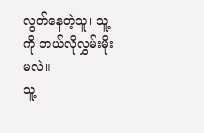လွတ်နေတဲ့သူ၊ သူ့ကို ဘယ်လိုလွှမ်းမိုးမလဲ။
သူ့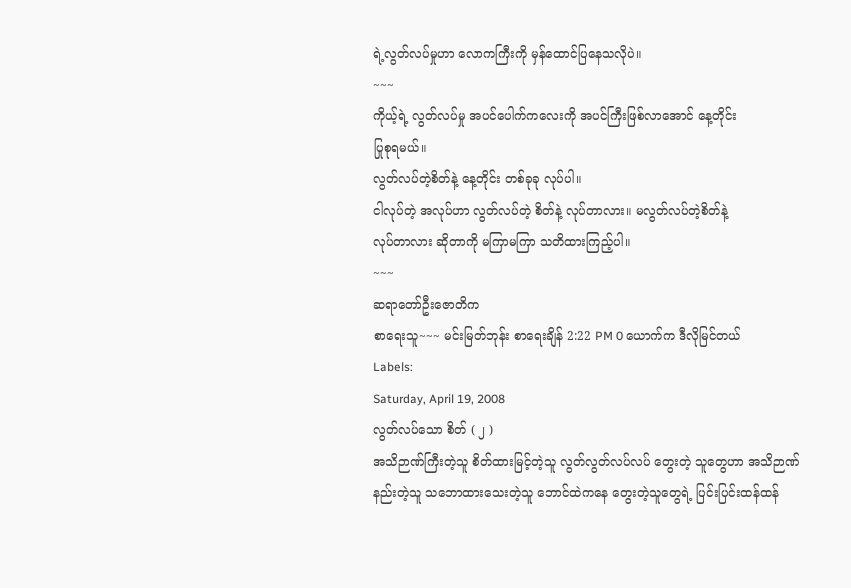ရဲ့လွတ်လပ်မှုဟာ လောကကြီးကို မှန်ထောင်ပြနေသလိုပဲ။
~~~
ကိုယ့်ရဲ့ လွတ်လပ်မှု အပင်ပေါက်ကလေးကို အပင်ကြီးဖြစ်လာအောင် နေ့တိုင်း
ပြုစုရမယ်။
လွတ်လပ်တဲ့စိတ်နဲ့ နေ့တိုင်း တစ်ခုခု လုပ်ပါ။
ငါလုပ်တဲ့ အလုပ်ဟာ လွတ်လပ်တဲ့ စိတ်နဲ့ လုပ်တာလား။ မလွတ်လပ်တဲ့စိတ်နဲ့
လုပ်တာလား ဆိုတာကို မကြာမကြာ သတိထားကြည့်ပါ။
~~~
ဆရာတော်ဦးဇောတိက
စာရေးသူ~~~ မင်းမြတ်ဘုန်း စာရေးချိန် 2:22 PM 0 ယောက်က ဒီလိုမြင်တယ်
Labels:
Saturday, April 19, 2008
လွတ်လပ်သော စိတ် ( ၂ )
အသိဉာဏ်ကြီးတဲ့သူ စိတ်ထားမြင့်တဲ့သူ လွတ်လွတ်လပ်လပ် တွေးတဲ့ သူတွေဟာ အသိဉာဏ်
နည်းတဲ့သူ သဘောထားသေးတဲ့သူ ဘောင်ထဲကနေ တွေးတဲ့သူတွေရဲ့ ပြင်းပြင်းထန်ထန်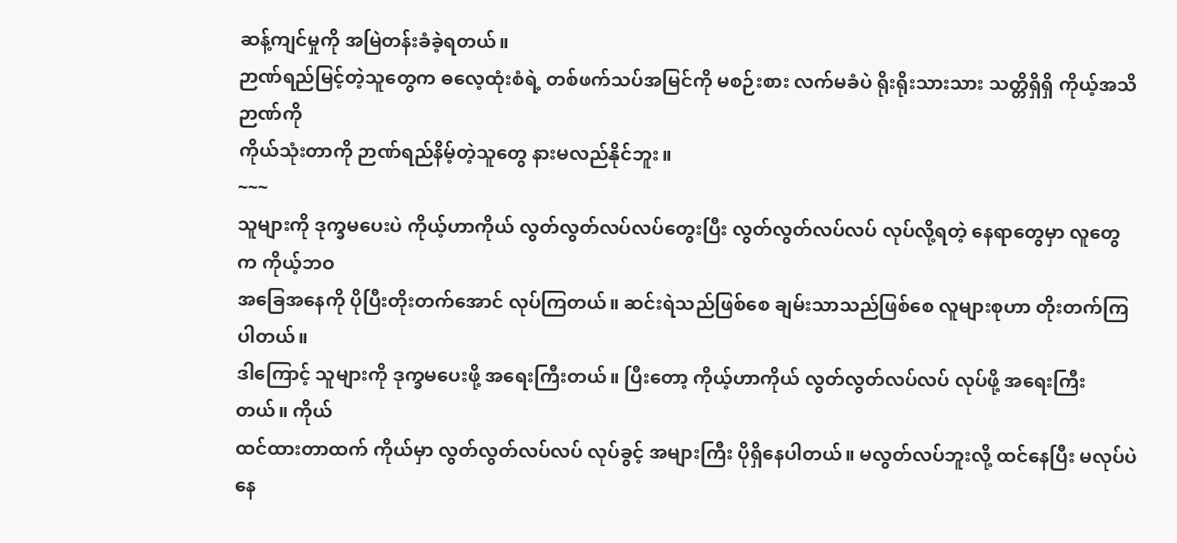ဆန့်ကျင်မှုကို အမြဲတန်းခံခဲ့ရတယ်။
ဉာဏ်ရည်မြင့်တဲ့သူတွေက ဓလေ့ထုံးစံရဲ့ တစ်ဖက်သပ်အမြင်ကို မစဉ်းစား လက်မခံပဲ ရိုးရိုးသားသား သတ္တိရှိရှိ ကိုယ့်အသိဉာဏ်ကို
ကိုယ်သုံးတာကို ဉာဏ်ရည်နိမ့်တဲ့သူတွေ နားမလည်နိုင်ဘူး။
~~~
သူများကို ဒုက္ခမပေးပဲ ကိုယ့်ဟာကိုယ် လွတ်လွတ်လပ်လပ်တွေးပြီး လွတ်လွတ်လပ်လပ် လုပ်လို့ရတဲ့ နေရာတွေမှာ လူတွေက ကိုယ့်ဘဝ
အခြေအနေကို ပိုပြီးတိုးတက်အောင် လုပ်ကြတယ်။ ဆင်းရဲသည်ဖြစ်စေ ချမ်းသာသည်ဖြစ်စေ လူများစုဟာ တိုးတက်ကြပါတယ်။
ဒါကြောင့် သူများကို ဒုက္ခမပေးဖို့ အရေးကြီးတယ်။ ပြီးတော့ ကိုယ့်ဟာကိုယ် လွတ်လွတ်လပ်လပ် လုပ်ဖို့ အရေးကြီးတယ်။ ကိုယ်
ထင်ထားတာထက် ကိုယ်မှာ လွတ်လွတ်လပ်လပ် လုပ်ခွင့် အများကြီး ပိုရှိနေပါတယ်။ မလွတ်လပ်ဘူးလို့ ထင်နေပြီး မလုပ်ပဲ နေ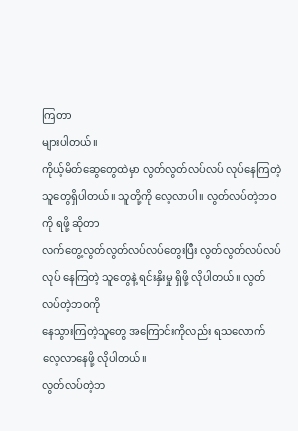ကြတာ
များပါတယ်။
ကိုယ့်မိတ်ဆွေတွေထဲမှာ လွတ်လွတ်လပ်လပ် လုပ်နေကြတဲ့သူတွေရှိပါတယ်။ သူတို့ကို လေ့လာပါ။ လွတ်လပ်တဲ့ဘဝကို ရဖို့ ဆိုတာ
လက်တွေ့လွတ်လွတ်လပ်လပ်တွေးပြီး လွတ်လွတ်လပ်လပ် လုပ် နေကြတဲ့ သူတွေနဲ့ ရင်းနှိးမှု ရှိဖို့ လိုပါတယ်။ လွတ်လပ်တဲ့ဘဝကို
နေသွားကြတဲ့သူတွေ အကြောင်းကိုလည်း ရသလောက် လေ့လာနေဖို့ လိုပါတယ်။
လွတ်လပ်တဲ့ဘ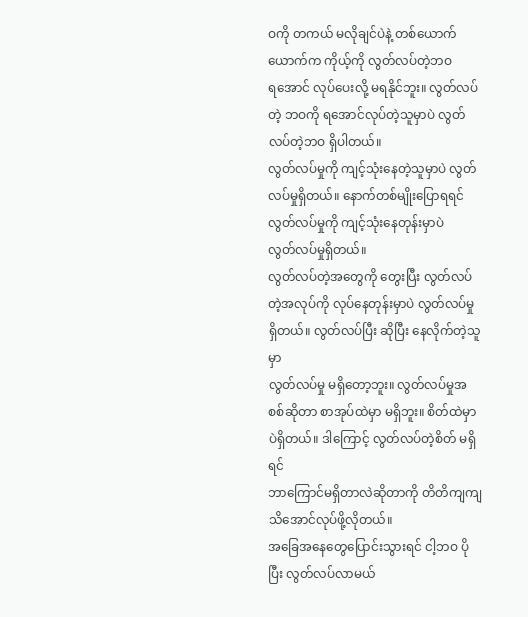ဝကို တကယ် မလိုချင်ပဲနဲ့ တစ်ယောက်ယောက်က ကိုယ့်ကို လွတ်လပ်တဲ့ဘဝ
ရအောင် လုပ်ပေးလို့ မရနိုင်ဘူး။ လွတ်လပ်တဲ့ ဘဝကို ရအောင်လုပ်တဲ့သူမှာပဲ လွတ်လပ်တဲ့ဘဝ ရှိပါတယ်။
လွတ်လပ်မှုကို ကျင့်သုံးနေတဲ့သူမှာပဲ လွတ်လပ်မှုရှိတယ်။ နောက်တစ်မျိုးပြောရရင် လွတ်လပ်မှုကို ကျင့်သုံးနေတုန်းမှာပဲ
လွတ်လပ်မှုရှိတယ်။
လွတ်လပ်တဲ့အတွေကို တွေးပြီး လွတ်လပ်တဲ့အလုပ်ကို လုပ်နေတုန်းမှာပဲ လွတ်လပ်မှု ရှိတယ်။ လွတ်လပ်ပြီး ဆိုပြီး နေလိုက်တဲ့သူမှာ
လွတ်လပ်မှု မရှိတော့ဘူး။ လွတ်လပ်မှုအစစ်ဆိုတာ စာအုပ်ထဲမှာ မရှိဘူး။ စိတ်ထဲမှာပဲရှိတယ်။ ဒါကြောင့် လွတ်လပ်တဲ့စိတ် မရှိရင်
ဘာကြောင်မရှိတာလဲဆိုတာကို တိတိကျကျ သိအောင်လုပ်ဖို့လိုတယ်။
အခြေအနေတွေပြောင်းသွားရင် ငါ့ဘဝ ပိုပြီး လွတ်လပ်လာမယ်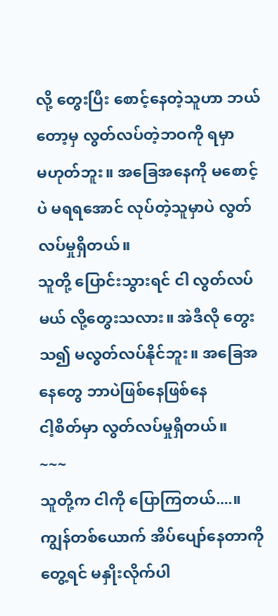လို့ တွေးပြီး စောင့်နေတဲ့သူဟာ ဘယ်တော့မှ လွတ်လပ်တဲ့ဘဝကို ရမှာ
မဟုတ်ဘူး။ အခြေအနေကို မစောင့်ပဲ မရရအောင် လုပ်တဲ့သူမှာပဲ လွတ်လပ်မှုရှိတယ်။
သူတို့ ပြောင်းသွားရင် ငါ လွတ်လပ်မယ် လို့တွေးသလား။ အဲဒီလို တွေးသ၍ မလွတ်လပ်နိုင်ဘူး။ အခြေအနေတွေ ဘာပဲဖြစ်နေဖြစ်နေ
ငါ့စိတ်မှာ လွတ်လပ်မှုရှိတယ်။
~~~
သူတို့က ငါကို ပြောကြတယ်....။ ကျွန်တစ်ယောက် အိပ်ပျော်နေတာကို တွေ့ရင် မနှိုးလိုက်ပါ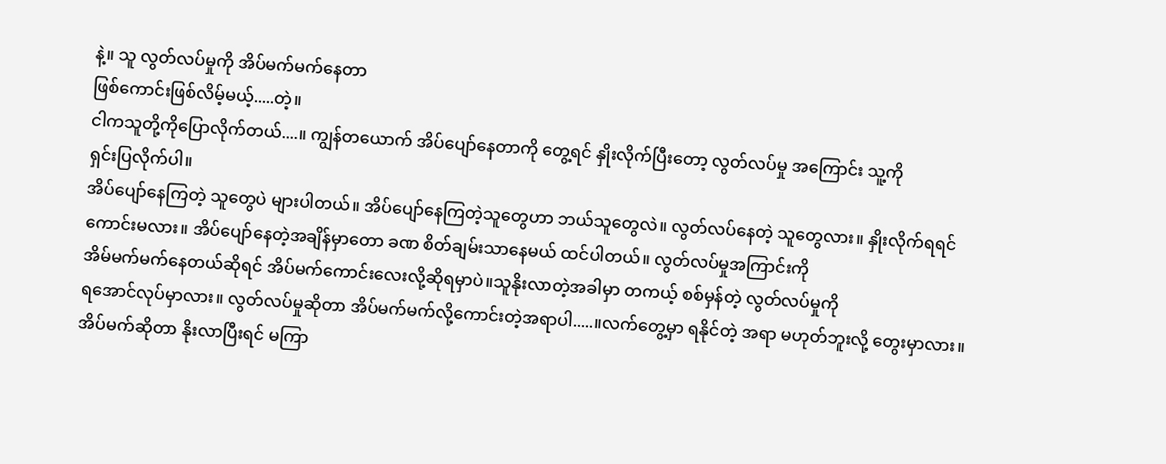နဲ့။ သူ လွတ်လပ်မှုကို အိပ်မက်မက်နေတာ
ဖြစ်ကောင်းဖြစ်လိမ့်မယ့်.....တဲ့။
ငါကသူတို့ကိုပြောလိုက်တယ်....။ ကျွန်တယောက် အိပ်ပျော်နေတာကို တွေ့ရင် နှိုးလိုက်ပြီးတော့ လွတ်လပ်မှု အကြောင်း သူ့ကို
ရှင်းပြလိုက်ပါ။
အိပ်ပျော်နေကြတဲ့ သူတွေပဲ များပါတယ်။ အိပ်ပျော်နေကြတဲ့သူတွေဟာ ဘယ်သူတွေလဲ။ လွတ်လပ်နေတဲ့ သူတွေလား။ နှိုးလိုက်ရရင်
ကောင်းမလား။ အိပ်ပျော်နေတဲ့အချိန်မှာတော ခဏ စိတ်ချမ်းသာနေမယ် ထင်ပါတယ်။ လွတ်လပ်မှုအကြာင်းကို
အိမ်မက်မက်နေတယ်ဆိုရင် အိပ်မက်ကောင်းလေးလို့ဆိုရမှာပဲ။သူနိုးလာတဲ့အခါမှာ တကယ့် စစ်မှန်တဲ့ လွတ်လပ်မှုကို
ရအောင်လုပ်မှာလား။ လွတ်လပ်မှုဆိုတာ အိပ်မက်မက်လို့ကောင်းတဲ့အရာပါ.....။လက်တွေ့မှာ ရနိုင်တဲ့ အရာ မဟုတ်ဘူးလို့ တွေးမှာလား။
အိပ်မက်ဆိုတာ နိုးလာပြီးရင် မကြာ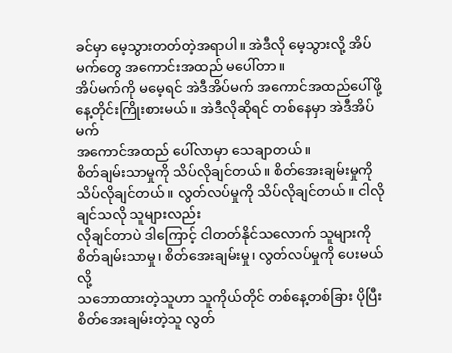ခင်မှာ မေ့သွားတတ်တဲ့အရာပါ။ အဲဒီလို မေ့သွားလို့ အိပ်မက်တွေ အကောင်းအထည် မပေါ်တာ။
အိပ်မက်ကို မမေ့ရင် အဲဒီအိပ်မက် အကောင်အထည်ပေါ်ဖို့ နေ့တိုင်းကြိုးစားမယ်။ အဲဒီလိုဆိုရင် တစ်နေမှာ အဲဒီအိပ်မက်
အကောင်အထည် ပေါ်လာမှာ သေချာတယ်။
စိတ်ချမ်းသာမှုကို သိပ်လိုချင်တယ်။ စိတ်အေးချမ်းမှုကို သိပ်လိုချင်တယ်။ လွတ်လပ်မှုကို သိပ်လိုချင်တယ်။ ငါလိုချင်သလို သူများလည်း
လိုချင်တာပဲ ဒါကြောင့် ငါတတ်နိုင်သလောက် သူများကို စိတ်ချမ်းသာမှု၊ စိတ်အေးချမ်းမှု၊ လွတ်လပ်မှုကို ပေးမယ်လို့
သဘောထားတဲ့သူဟာ သူကိုယ်တိုင် တစ်နေ့တစ်ခြား ပိုပြီး စိတ်အေးချမ်းတဲ့သူ လွတ်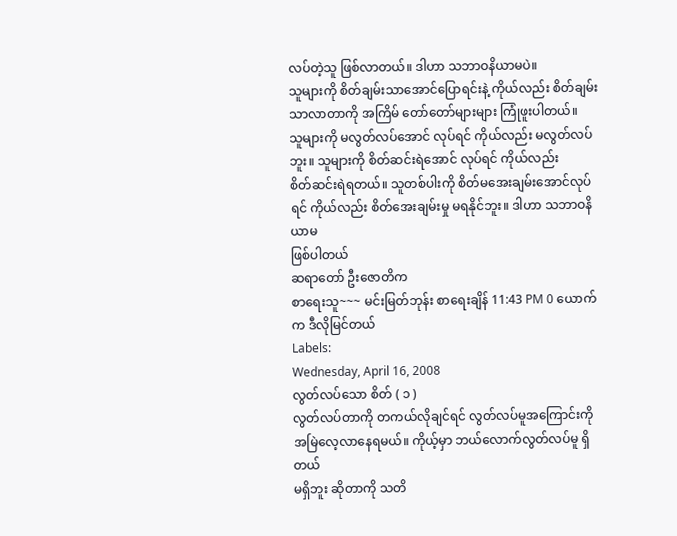လပ်တဲ့သူ ဖြစ်လာတယ်။ ဒါဟာ သဘာဝနိယာမပဲ။
သူများကို စိတ်ချမ်းသာအောင်ပြောရင်းနဲ့ ကိုယ်လည်း စိတ်ချမ်းသာလာတာကို အကြိမ် တော်တော်များများ ကြုံဖူးပါတယ်။
သူများကို မလွတ်လပ်အောင် လုပ်ရင် ကိုယ်လည်း မလွတ်လပ်ဘူး။ သူများကို စိတ်ဆင်းရဲအောင် လုပ်ရင် ကိုယ်လည်း
စိတ်ဆင်းရဲရတယ်။ သူတစ်ပါးကို စိတ်မအေးချမ်းအောင်လုပ်ရင် ကိုယ်လည်း စိတ်အေးချမ်းမှု မရနိုင်ဘူး။ ဒါဟာ သဘာဝနိယာမ
ဖြစ်ပါတယ်
ဆရာတော် ဦးဇောတိက
စာရေးသူ~~~ မင်းမြတ်ဘုန်း စာရေးချိန် 11:43 PM 0 ယောက်က ဒီလိုမြင်တယ်
Labels:
Wednesday, April 16, 2008
လွတ်လပ်သော စိတ် ( ၁ )
လွတ်လပ်တာကို တကယ်လိုချင်ရင် လွတ်လပ်မူအကြောင်းကို အမြဲလေ့လာနေရမယ်။ ကိုယ့်မှာ ဘယ်လောက်လွတ်လပ်မူ ရှိတယ်
မရှိဘူး ဆိုတာကို သတိ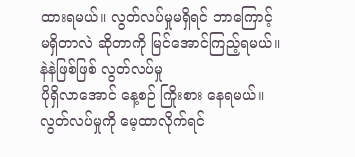ထားရမယ်။ လွတ်လပ်မှုမရှိရင် ဘာကြောင့် မရှိတာလဲ ဆိုတာကို မြင်အောင်ကြည့်ရမယ်။ နဲနဲဖြစ်ဖြစ် လွတ်လပ်မှု
ပိုရှိလာအောင် နေ့စဉ် ကြိုးစား နေရမယ်။ လွတ်လပ်မှုကို မေ့ထာလိုက်ရင်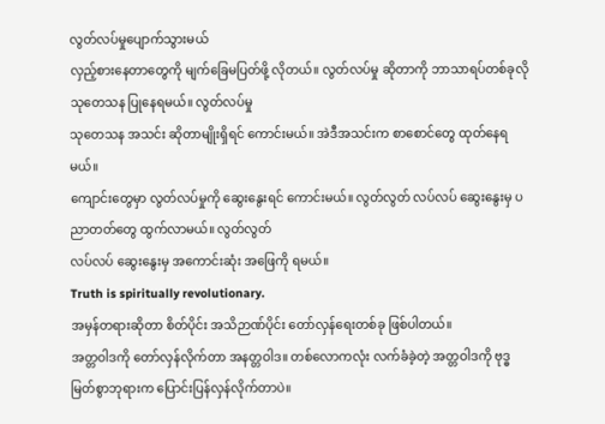လွတ်လပ်မှုပျောက်သွားမယ်
လှည့်စားနေတာတွေကို မျက်ခြေမပြတ်ဖို့ လိုတယ်။ လွတ်လပ်မှု ဆိုတာကို ဘာသာရပ်တစ်ခုလို သုတေသန ပြုနေရမယ်။ လွတ်လပ်မှု
သုတေသန အသင်း ဆိုတာမျိုးရှိရင် ကောင်းမယ်။ အဲဒီအသင်းက စာစောင်တွေ ထုတ်နေရမယ်။
ကျောင်းတွေမှာ လွတ်လပ်မှုကို ဆွေးနွေးရင် ကောင်းမယ်။ လွတ်လွတ် လပ်လပ် ဆွေးနွေးမှ ပညာတတ်တွေ ထွက်လာမယ်။ လွတ်လွတ်
လပ်လပ် ဆွေးနွေးမှ အကောင်းဆုံး အဖြေကို ရမယ်။
Truth is spiritually revolutionary.
အမှန်တရားဆိုတာ စိတ်ပိုင်း အသိဉာဏ်ပိုင်း တော်လှန်ရေးတစ်ခု ဖြစ်ပါတယ်။
အတ္တဝါဒကို တော်လှန်လိုက်တာ အနတ္တဝါဒ။ တစ်လောကလုံး လက်ခံခဲ့တဲ့ အတ္တဝါဒကို ဗုဒ္ဓမြတ်စွာဘုရားက ပြောင်းပြန်လှန်လိုက်တာပဲ။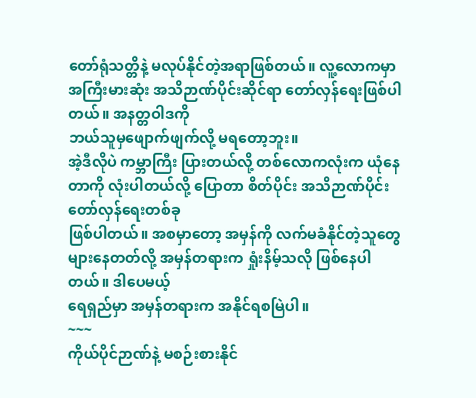တော်ရုံသတ္တိနဲ့ မလုပ်နိုင်တဲ့အရာဖြစ်တယ်။ လူ့လောကမှာ အကြီးမားဆုံး အသိဉာဏ်ပိုင်းဆိုင်ရာ တော်လှန်ရေးဖြစ်ပါတယ်။ အနတ္တဝါဒကို
ဘယ်သူမှဖျောက်ဖျက်လို့ မရတော့ဘူး။
အဲ့ဒီလိုပဲ ကမ္ဘာကြီး ပြားတယ်လို့ တစ်လောကလုံးက ယုံနေတာကို လုံးပါတယ်လို့ ပြောတာ စိတ်ပိုင်း အသိဉာဏ်ပိုင်း တော်လှန်ရေးတစ်ခု
ဖြစ်ပါတယ်။ အစမှာတော့ အမှန်ကို လက်မခံနိုင်တဲ့သူတွေ များနေတတ်လို့ အမှန်တရားက ရှုံးနိမ့်သလို ဖြစ်နေပါတယ်။ ဒါပေမယ့်
ရေရှည်မှာ အမှန်တရားက အနိုင်ရစမြဲပါ။
~~~
ကိုယ်ပိုင်ဉာဏ်နဲ့ မစဉ်းစားနိုင်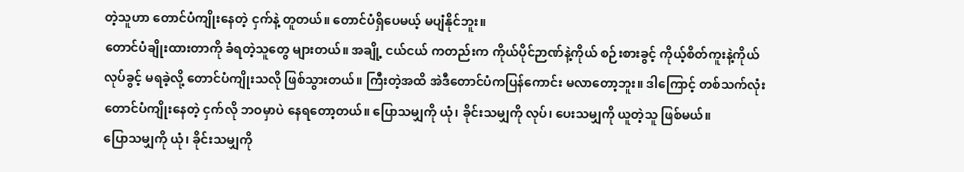တဲ့သူဟာ တောင်ပံကျိုးနေတဲ့ ငှက်နဲ့ တူတယ်။ တောင်ပံရှိပေမယ့် မပျံနိုင်ဘူး။
တောင်ပံချိုးထားတာကို ခံရတဲ့သူတွေ များတယ်။ အချို့ ငယ်ငယ် ကတည်းက ကိုယ်ပိုင်ဉာဏ်နဲ့ကိုယ် စဉ်းစားခွင့် ကိုယ့်စိတ်ကူးနဲ့ကိုယ်
လုပ်ခွင့် မရခဲ့လို့ တောင်ပံကျိုးသလို ဖြစ်သွားတယ်။ ကြီးတဲ့အထိ အဲဒီတောင်ပံကပြန်ကောင်း မလာတော့ဘူး။ ဒါကြောင့် တစ်သက်လုံး
တောင်ပံကျိုးနေတဲ့ ငှက်လို ဘဝမှာပဲ နေရတော့တယ်။ ပြောသမျှကို ယုံ၊ ခိုင်းသမျှကို လုပ်၊ ပေးသမျှကို ယူတဲ့သူ ဖြစ်မယ်။
ပြောသမျှကို ယုံ၊ ခိုင်းသမျှကို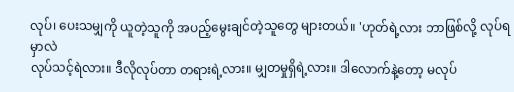လုပ်၊ ပေးသမျှကို ယူတဲ့သူကို အပည့်မွေးချင်တဲ့သူတွေ များတယ်။ 'ဟုတ်ရဲ့လား ဘာဖြစ်လို့ လုပ်ရမှာလဲ
လုပ်သင့်ရဲလား။ ဒီလိုလုပ်တာ တရားရဲ့လား။ မျှတမှုရှိရဲ့လား။ ဒါလောက်နဲ့တော့ မလုပ်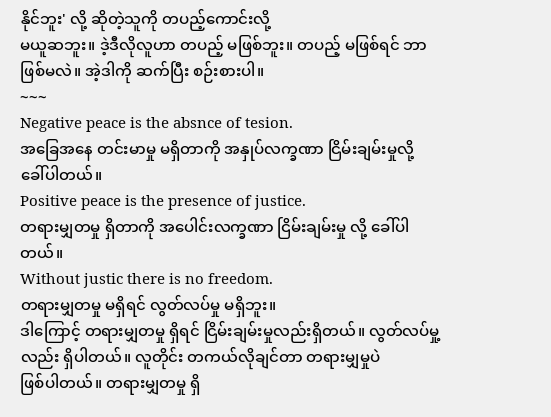နိုင်ဘူး' လို့ ဆိုတဲ့သူကို တပည့်ကောင်းလို့
မယူဆဘူး။ ဒဲ့ဒီလိုလူဟာ တပည့် မဖြစ်ဘူး။ တပည့် မဖြစ်ရင် ဘာဖြစ်မလဲ။ အဲ့ဒါကို ဆက်ပြီး စဉ်းစားပါ။
~~~
Negative peace is the absnce of tesion.
အခြေအနေ တင်းမာမှု မရှိတာကို အနှုပ်လက္ခဏာ ငြိမ်းချမ်းမှုလို့ ခေါ်ပါတယ်။
Positive peace is the presence of justice.
တရားမျှတမှု ရှိတာကို အပေါင်းလက္ခဏာ ငြိမ်းချမ်းမှု လို့ ခေါ်ပါတယ်။
Without justic there is no freedom.
တရားမျှတမှု မရှိရင် လွတ်လပ်မှု မရှိဘူး။
ဒါကြောင့် တရားမျှတမှု ရှိရင် ငြိမ်းချမ်းမှုလည်းရှိတယ်။ လွတ်လပ်မှု့ လည်း ရှိပါတယ်။ လူတိုင်း တကယ်လိုချင်တာ တရားမျှမှုပဲ
ဖြစ်ပါတယ်။ တရားမျှတမှု ရှိ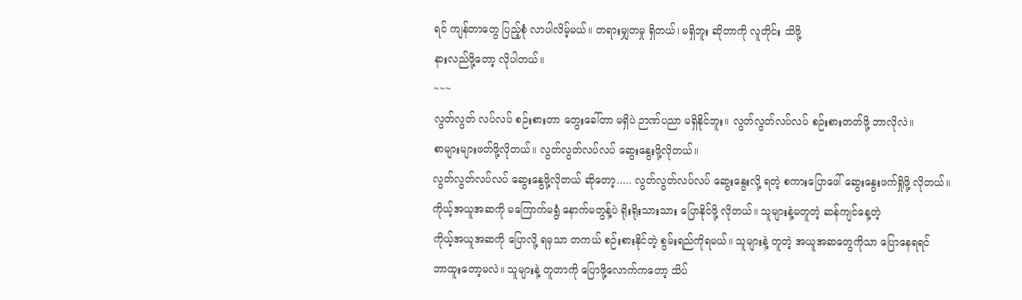ရင် ကျန်တာတွေ ပြည့်စုံ လာပါလိမ့်မယ်။ တရားမျှတမှု ရှိတယ်၊ မရှိဘူး ဆိုတာကို လူတိုင်း သိဖို့
နားလည်ဖို့တော့ လိုပါတယ်။
~~~
လွတ်လွတ် လပ်လပ် စဉ်းစားတာ တွေးခေါ်တာ မရှိပဲ ဉာဏ်ပညာ မရှိနိုင်ဘူး။ လွတ်လွတ်လပ်လပ် စဉ်းစားတတ်ဖို့ ဘာလိုလဲ။
စာများများဖတ်ဖို့လိုတယ်။ လွတ်လွတ်လပ်လပ် ဆွေးနွေးဖို့လိုတယ်။
လွတ်လွတ်လပ်လပ် ဆွေးနွေဖို့လိုတယ် ဆိုတော့..... လွတ်လွတ်လပ်လပ် ဆွေးနွေးလို့ ရတဲ့ စကားပြောဖေါ် ဆွေးနွေးဖက်ရှိုဖို့ လိုတယ်။
ကိုယ့်အယူအဆကို မကြောက်မရွံ နောက်မတွန့်ပဲ ရိုးရိုးသားသား ပြောနိုင်ဖို့ လိုတယ်။ သူများနဲ့မတူတဲ့ ဆန်ကျင်နေ့တဲ့
ကိုယ့်အယူအဆကို ပြောလို့ ရမှသာ တကယ် စဉ်းစားနိုင်တဲ့ စွမ်းရည်ကိုရမယ်။ သူများနဲ့ တူတဲ့ အယူအဆတွေကိုသာ ပြောနေရရင်
ဘာထူးတော့မလဲ။ သူများနဲ့ တူတာကို ပြောဖို့လောက်ကတော့ သိပ်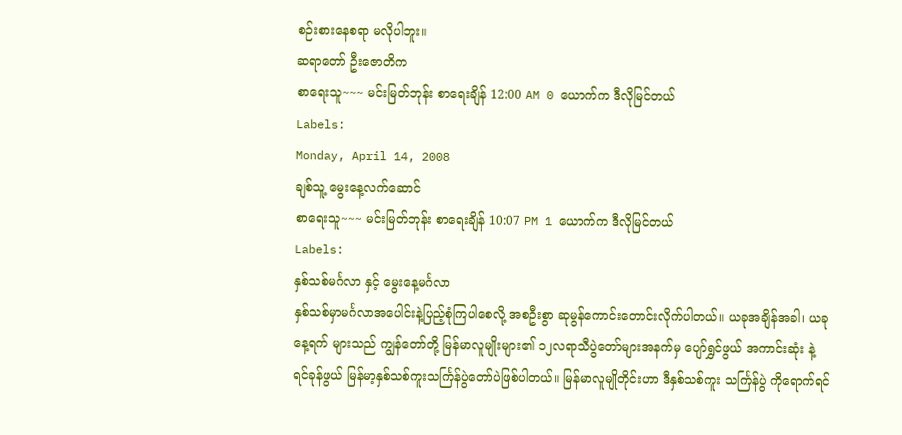စဉ်းစားနေစရာ မလိုပါဘူး။
ဆရာတော် ဦးဇောတိက
စာရေးသူ~~~ မင်းမြတ်ဘုန်း စာရေးချိန် 12:00 AM 0 ယောက်က ဒီလိုမြင်တယ်
Labels:
Monday, April 14, 2008
ချစ်သူ့ မွေးနေ့လက်ဆောင်
စာရေးသူ~~~ မင်းမြတ်ဘုန်း စာရေးချိန် 10:07 PM 1 ယောက်က ဒီလိုမြင်တယ်
Labels:
နှစ်သစ်မင်္ဂလာ နှင့် မွေးနေ့မင်္ဂလာ
နှစ်သစ်မှာမင်္ဂလာအပေါင်းနဲ့ပြည့်စုံကြပါစေလို့ အစဦးစွာ ဆုမွန်ကောင်းတောင်းလိုက်ပါတယ်။ ယခုအချိန်အခါ၊ ယခုနေ့ရက် များသည် ကျွန်တော်တို့ မြန်မာလူမျိုးများ၏ ၁၂လရာသီပွဲတော်များအနက်မှ ပျော်ရွှင်ဖွယ် အကာင်းဆုံး နဲ့ ရင်ခုန်ဖွယ် မြန်မာ့နှစ်သစ်ကူးသင်္ကြန်ပွဲတော်ပဲဖြစ်ပါတယ်။ မြန်မာလူမျိုတိုင်းဟာ ဒီနှစ်သစ်ကူး သင်္ကြန်ပွဲ ကိုရောက်ရင်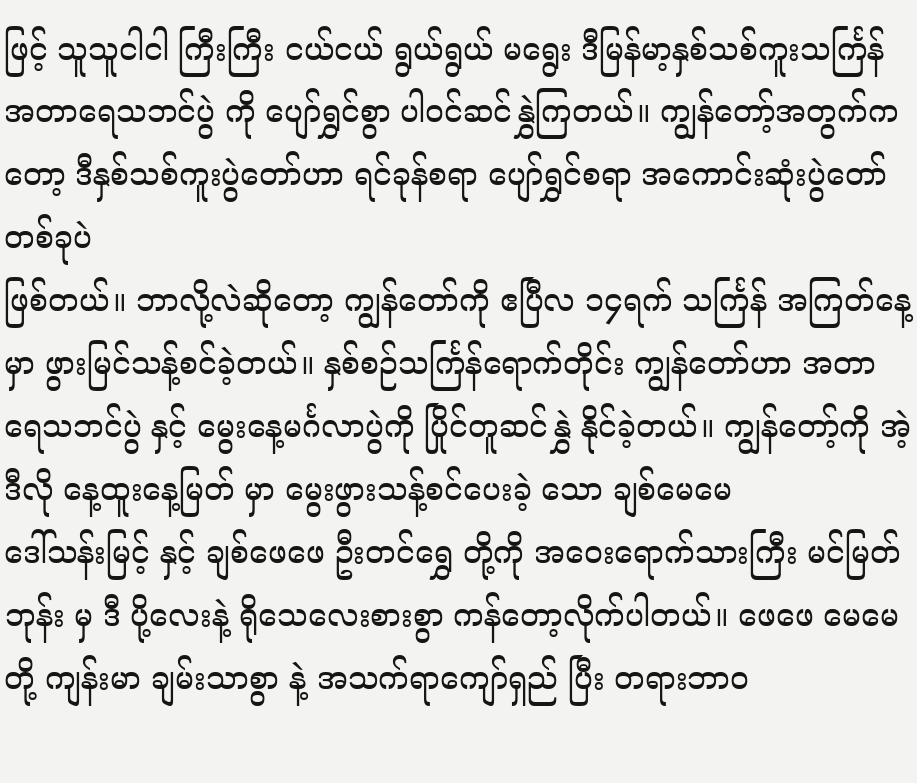ဖြင့် သူသူငါငါ ကြီးကြီး ငယ်ငယ် ရွယ်ရွယ် မရွေး ဒီမြန်မာ့နှစ်သစ်ကူးသင်္ကြန် အတာရေသဘင်ပွဲ ကို ပျော်ရွှင်စွာ ပါဝင်ဆင်နွှဲကြတယ်။ ကျွန်တော့်အတွက်ကတော့ ဒီနှစ်သစ်ကူးပွဲတော်ဟာ ရင်ခုန်စရာ ပျော်ရွှင်စရာ အကောင်းဆုံးပွဲတော်တစ်ခုပဲ
ဖြစ်တယ်။ ဘာလို့လဲဆိုတော့ ကျွန်တော်ကို ဧပြီလ ၁၄ရက် သင်္ကြန် အကြတ်နေ့ မှာ ဖွားမြင်သန့်စင်ခဲ့တယ်။ နှစ်စဉ်သင်္ကြန်ရောက်တိုင်း ကျွန်တော်ဟာ အတာရေသဘင်ပွဲ နှင့် မွေးနေ့မင်္ဂလာပွဲကို ပြိုင်တူဆင်နွှဲ နိုင်ခဲ့တယ်။ ကျွန်တော့်ကို အဲ့ဒီလို နေ့ထူးနေ့မြတ် မှာ မွေးဖွားသန့်စင်ပေးခဲ့ သော ချစ်မေမေ
ဒေါ်သန်းမြင့် နှင့် ချစ်ဖေဖေ ဦးတင်ရွှေ တို့ကို အဝေးရောက်သားကြီး မင်မြတ်ဘုန်း မှ ဒီ ပို့လေးနဲ့ ရိုသေလေးစားစွာ ကန်တော့လိုက်ပါတယ်။ ဖေဖေ မေမေ တို့ ကျန်းမာ ချမ်းသာစွာ နဲ့ အသက်ရာကျော်ရှည် ပြီး တရားဘာဝ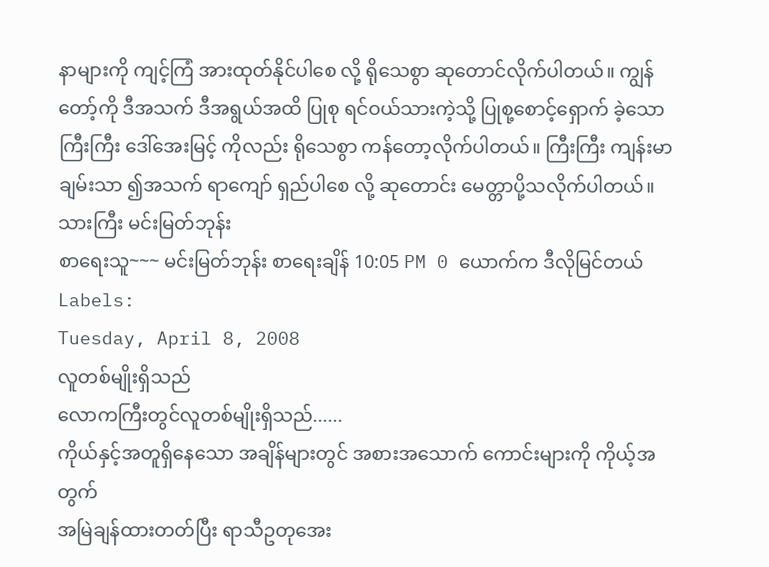နာများကို ကျင့်ကြံ အားထုတ်နိုင်ပါစေ လို့ ရိုသေစွာ ဆုတောင်လိုက်ပါတယ်။ ကျွန်တော့်ကို ဒီအသက် ဒီအရွယ်အထိ ပြုစု ရင်ဝယ်သားကဲ့သို့ ပြုစု့စောင့်ရှောက် ခဲ့သော ကြီးကြီး ဒေါ်အေးမြင့် ကိုလည်း ရိုသေစွာ ကန်တော့လိုက်ပါတယ်။ ကြီးကြီး ကျန်းမာချမ်းသာ ၍အသက် ရာကျော် ရှည်ပါစေ လို့ ဆုတောင်း မေတ္တာပို့သလိုက်ပါတယ်။
သားကြီး မင်းမြတ်ဘုန်း
စာရေးသူ~~~ မင်းမြတ်ဘုန်း စာရေးချိန် 10:05 PM 0 ယောက်က ဒီလိုမြင်တယ်
Labels:
Tuesday, April 8, 2008
လူတစ်မျိုးရှိသည်
လောကကြီးတွင်လူတစ်မျိုးရှိသည်......
ကိုယ်နှင့်အတူရှိနေသော အချိန်များတွင် အစားအသောက် ကောင်းများကို ကိုယ့်အတွက်
အမြဲချန်ထားတတ်ပြီး ရာသီဥတုအေး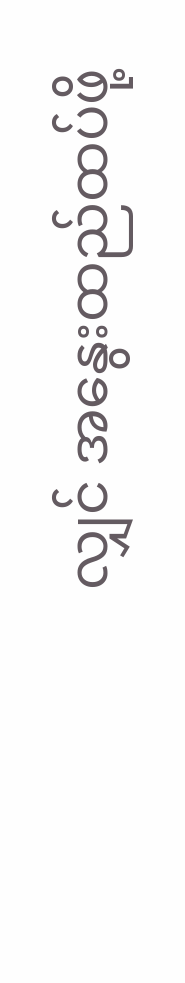လျှင် အနွေးထည်ထပ်ဖို့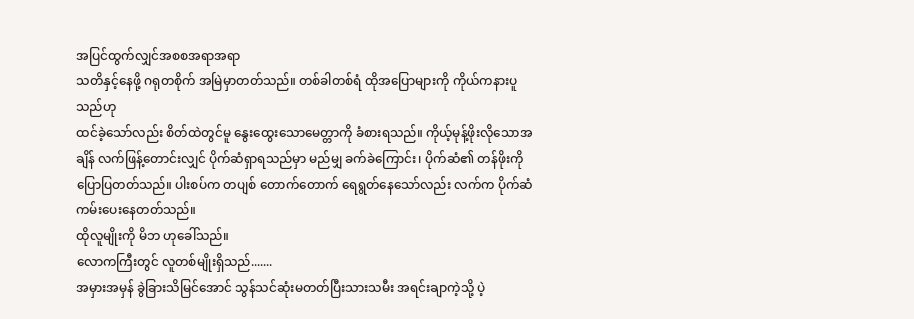အပြင်ထွက်လျှင်အစစအရာအရာ
သတိနှင့်နေဖို့ ဂရုတစိုက် အမြဲမှာတတ်သည်။ တစ်ခါတစ်ရံ ထိုအပြောများကို ကိုယ်ကနားပူသည်ဟု
ထင်ခဲ့သော်လည်း စိတ်ထဲတွင်မူ နွေးထွေးသောမေတ္တာကို ခံစားရသည်။ ကိုယ့်မုန့်ဖိုးလိုသောအချိန် လက်ဖြန့်တောင်းလျှင် ပိုက်ဆံရှာရသည်မှာ မည်မျှ ခက်ခဲကြောင်း၊ ပိုက်ဆံ၏ တန်ဖိုးကို ပြောပြတတ်သည်။ ပါးစပ်က တပျစ် တောက်တောက် ရေရွတ်နေသော်လည်း လက်က ပိုက်ဆံကမ်းပေးနေတတ်သည်။
ထိုလူမျိုးကို မိဘ ဟုခေါ်သည်။
လောကကြီးတွင် လူတစ်မျိုးရှိသည်.......
အမှားအမှန် ခွဲခြားသိမြင်အောင် သွန်သင်ဆုံးမတတ်ပြီးသားသမီး အရင်းချာကဲ့သို့ ပဲ့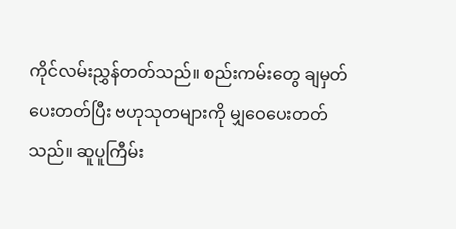ကိုင်လမ်းညွှန်တတ်သည်။ စည်းကမ်းတွေ ချမှတ်ပေးတတ်ပြီး ဗဟုသုတများကို မျှဝေပေးတတ်သည်။ ဆူပူကြီမ်း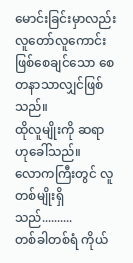မောင်းခြင်းမှာလည်း လူတော်လူကောင်းဖြစ်စေချင်သော စေတနာသာလျှင်ဖြစ်သည်။
ထိုလူမျိုးကို ဆရာ ဟုခေါ်သည်။
လောကကြီးတွင် လူတစ်မျိုးရှိသည်..........
တစ်ခါတစ်ရံ ကိုယ်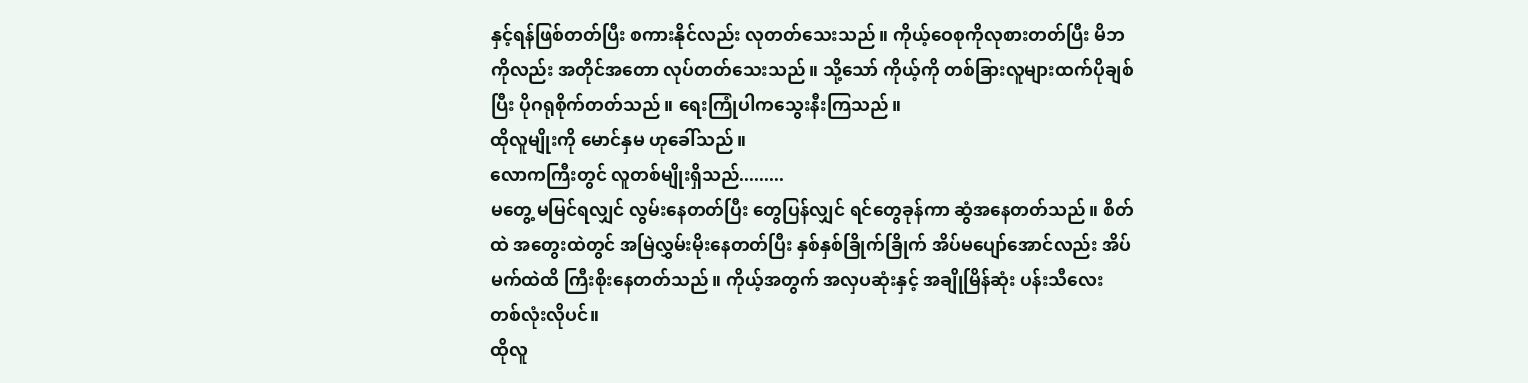နှင့်ရန်ဖြစ်တတ်ပြီး စကားနိုင်လည်း လုတတ်သေးသည်။ ကိုယ့်ဝေစုကိုလုစားတတ်ပြီး မိဘကိုလည်း အတိုင်အတော လုပ်တတ်သေးသည်။ သို့သော် ကိုယ့်ကို တစ်ခြားလူများထက်ပိုချစ်ပြီး ပိုဂရုစိုက်တတ်သည်။ ရေးကြုံပါကသွေးနီးကြသည်။
ထိုလူမျိုးကို မောင်နှမ ဟုခေါ်သည်။
လောကကြီးတွင် လူတစ်မျိုးရှိသည်.........
မတွေ့ မမြင်ရလျှင် လွမ်းနေတတ်ပြီး တွေပြန်လျှင် ရင်တွေခုန်ကာ ဆွံအနေတတ်သည်။ စိတ်ထဲ အတွေးထဲတွင် အမြဲလွှမ်းမိုးနေတတ်ပြီး နှစ်နှစ်ခြိုက်ခြိုက် အိပ်မပျော်အောင်လည်း အိပ်မက်ထဲထိ ကြီးစိုးနေတတ်သည်။ ကိုယ့်အတွက် အလှပဆုံးနှင့် အချိုမြိန်ဆုံး ပန်းသီလေး တစ်လုံးလိုပင်။
ထိုလူ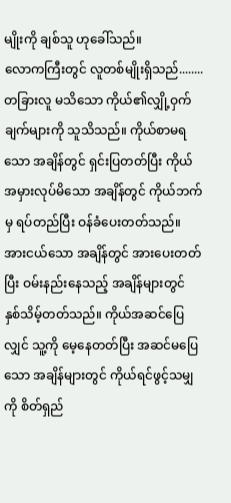မျိုးကို ချစ်သူ ဟုခေါ်သည်။
လောကကြီးတွင် လူတစ်မျိုးရှိသည်........
တခြားလူ မသိသော ကိုယ်၏လျှို့ဝှက်ချက်များကို သူသိသည်။ ကိုယ်စာမရသော အချိန်တွင် ရှင်းပြတတ်ပြီး ကိုယ်အမှားလုပ်မိသော အချိန်တွင် ကိုယ်ဘက်မှ ရပ်တည်ပြီး ဝန်ခံပေးတတ်သည်။ အားငယ်သော အချိန်တွင် အားပေးတတ်ပြီး ဝမ်းနည်းနေသည့် အချိန်များတွင် နှစ်သိမ့်တတ်သည်။ ကိုယ်အဆင်ပြေလျှင် သူ့ကို မေ့နေတတ်ပြီး အဆင်မပြေသော အချိန်များတွင် ကိုယ်ရင်ဖွင့်သမျှကို စိတ်ရှည်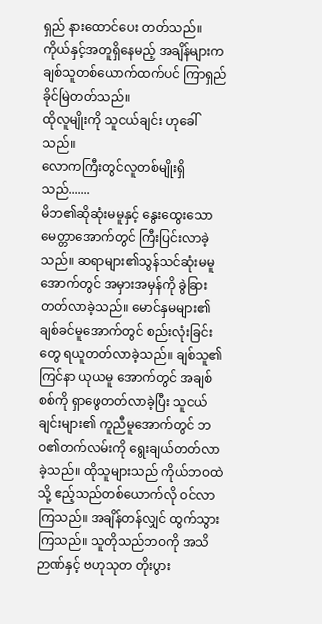ရှည် နားထောင်ပေး တတ်သည်။ ကိုယ်နှင့်အတူရှိနေမည့် အချိန်များက ချစ်သူတစ်ယောက်ထက်ပင် ကြာရှည်ခိုင်မြဲတတ်သည်။
ထိုလူမျိုးကို သူငယ်ချင်း ဟုခေါ်သည်။
လောကကြီးတွင်လူတစ်မျိုးရှိသည်.......
မိဘ၏ဆိုဆုံးမမူနှင့် နွေးထွေးသော မေတ္တာအောက်တွင် ကြီးပြင်းလာခဲ့သည်။ ဆရာများ၏သွန်သင်ဆုံးမမူ အောက်တွင် အမှားအမှန်ကို ခွဲခြားတတ်လာခဲ့သည်။ မောင်နှမများ၏ ချစ်ခင်မူအောက်တွင် စည်းလုံးခြင်းတွေ ရယူတတ်လာခဲ့သည်။ ချစ်သူ၏ ကြင်နာ ယုယမူ အောက်တွင် အချစ်စစ်ကို ရှာဖွေတတ်လာခဲ့ပြီး သူငယ်ချင်းများ၏ ကူညီမူအောက်တွင် ဘဝ၏တက်လမ်းကို ရွေးချယ်တတ်လာခဲ့သည်။ ထိုသူများသည် ကိုယ်ဘဝထဲသို့ ဧည့်သည်တစ်ယောက်လို ဝင်လာကြသည်။ အချိန်တန်လျှင် ထွက်သွားကြသည်။ သူတိုသည်ဘဝကို အသိဉာဏ်နှင့် ဗဟုသုတ တိုးပွား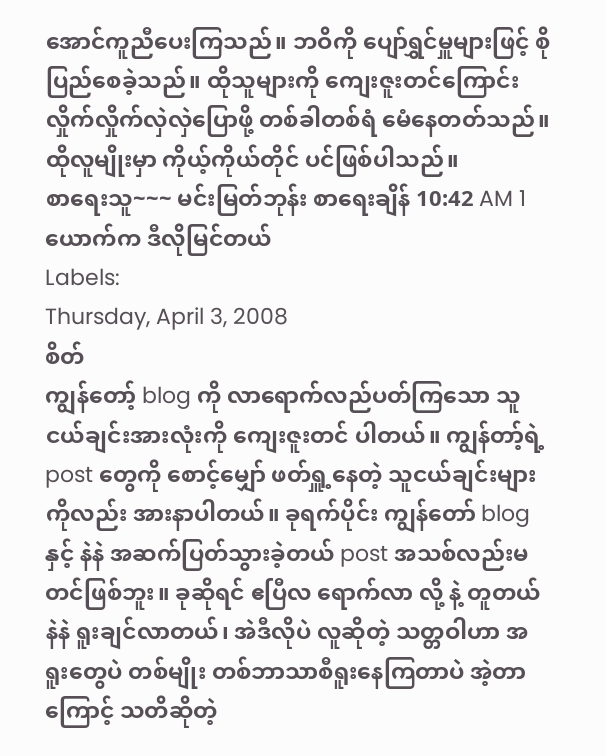အောင်ကူညီပေးကြသည်။ ဘဝိကို ပျော်ရွှင်မှူများဖြင့် စိုပြည်စေခဲ့သည်။ ထိုသူများကို ကျေးဇူးတင်ကြောင်း လှိုက်လှိုက်လှဲလှဲပြောဖို့ တစ်ခါတစ်ရံ မေံနေတတ်သည်။
ထိုလူမျိုးမှာ ကိုယ့်ကိုယ်တိုင် ပင်ဖြစ်ပါသည်။
စာရေးသူ~~~ မင်းမြတ်ဘုန်း စာရေးချိန် 10:42 AM 1 ယောက်က ဒီလိုမြင်တယ်
Labels:
Thursday, April 3, 2008
စိတ်
ကျွန်တော့် blog ကို လာရောက်လည်ပတ်ကြသော သူငယ်ချင်းအားလုံးကို ကျေးဇူးတင် ပါတယ်။ ကျွန်တာ့်ရဲ့ post တွေကို စောင့်မျှော် ဖတ်ရှူ့နေတဲ့ သူငယ်ချင်းများကိုလည်း အားနာပါတယ်။ ခုရက်ပိုင်း ကျွန်တော် blog နှင့် နဲနဲ အဆက်ပြတ်သွားခဲ့တယ် post အသစ်လည်းမတင်ဖြစ်ဘူး။ ခုဆိုရင် ဧပြီလ ရောက်လာ လို့ နဲ့ တူတယ် နဲနဲ ရူးချင်လာတယ်၊ အဲဒီလိုပဲ လူဆိုတဲ့ သတ္တဝါဟာ အရူးတွေပဲ တစ်မျိုး တစ်ဘာသာစီရူးနေကြတာပဲ အဲ့တာကြောင့် သတိဆိုတဲ့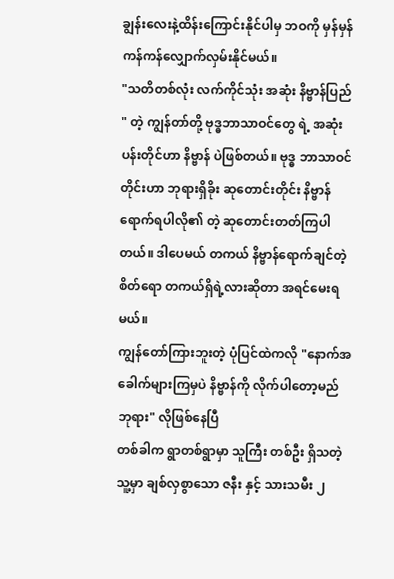ချွန်းလေးနဲ့ထိန်းကြောင်းနိုင်ပါမှ ဘဝကို မှန်မှန်ကန်ကန်လျှောက်လှမ်းနိုင်မယ်။
"သတိတစ်လုံး လက်ကိုင်သုံး အဆုံး နိဗ္ဗာန်ပြည် " တဲ့ ကျွန်တာ်တို့ ဗုဒ္ဓဘာသာဝင်တွေ ရဲ့ အဆုံးပန်းတိုင်ဟာ နိဗ္ဗာန် ပဲဖြစ်တယ်။ ဗုဒ္ဓ ဘာသာဝင်တိုင်းဟာ ဘုရားရှိခိုး ဆုတောင်းတိုင်း နိဗ္ဗာန်ရောက်ရပါလို၏ တဲ့ ဆုတောင်းတတ်ကြပါတယ်။ ဒါပေမယ် တကယ် နိဗ္ဗာန်ရောက်ချင်တဲ့ စိတ်ရော တကယ်ရှိရဲ့လားဆိုတာ အရင်မေးရမယ်။
ကျွန်တော်ကြားဘူးတဲ့ ပုံပြင်ထဲကလို "နောက်အခေါက်များကြမှပဲ နိဗ္ဗာန်ကို လိုက်ပါတော့မည် ဘုရား" လိုဖြစ်နေပြီ
တစ်ခါက ရွာတစ်ရွာမှာ သူကြီး တစ်ဦး ရှိသတဲ့ သူ့မှာ ချစ်လှစွာသော ဇနီး နှင့် သားသမီး ၂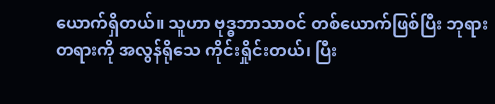ယောက်ရှိတယ်။ သူဟာ ဗုဒ္ဓဘာသာဝင် တစ်ယောက်ဖြစ်ပြီး ဘုရားတရားကို အလွန်ရိုသေ ကိုင်းရှိုင်းတယ်၊ ပြီး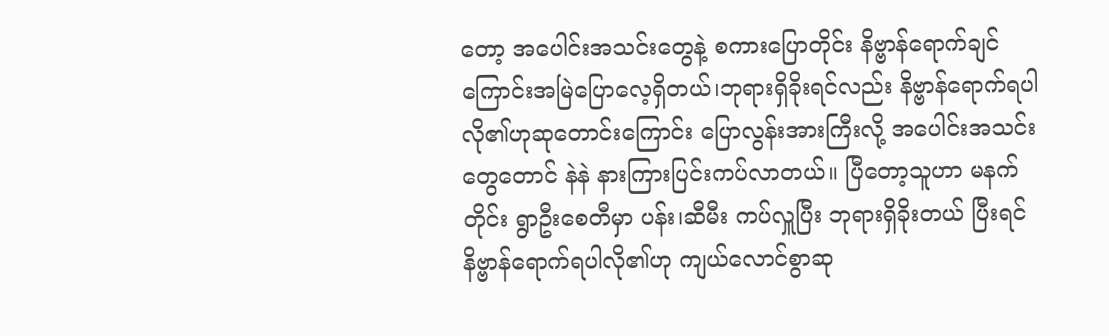တော့ အပေါင်းအသင်းတွေနဲ့ စကားပြောတိုင်း နိဗ္ဗာန်ရောက်ချင်ကြောင်းအမြဲပြောလေ့ရှိတယ်၊ဘုရားရှိခိုးရင်လည်း နိဗ္ဗာန်ရောက်ရပါလို၏ဟုဆုတောင်းကြောင်း ပြောလွန်းအားကြီးလို့ အပေါင်းအသင်းတွေတောင် နဲနဲ နားကြားပြင်းကပ်လာတယ်။ ပြီတော့သူဟာ မနက်တိုင်း ရွာဦးစေတီမှာ ပန်း၊ဆီမီး ကပ်လှူပြီး ဘုရားရှိခိုးတယ် ပြီးရင် နိဗ္ဗာန်ရောက်ရပါလို၏ဟု ကျယ်လောင်စွာဆု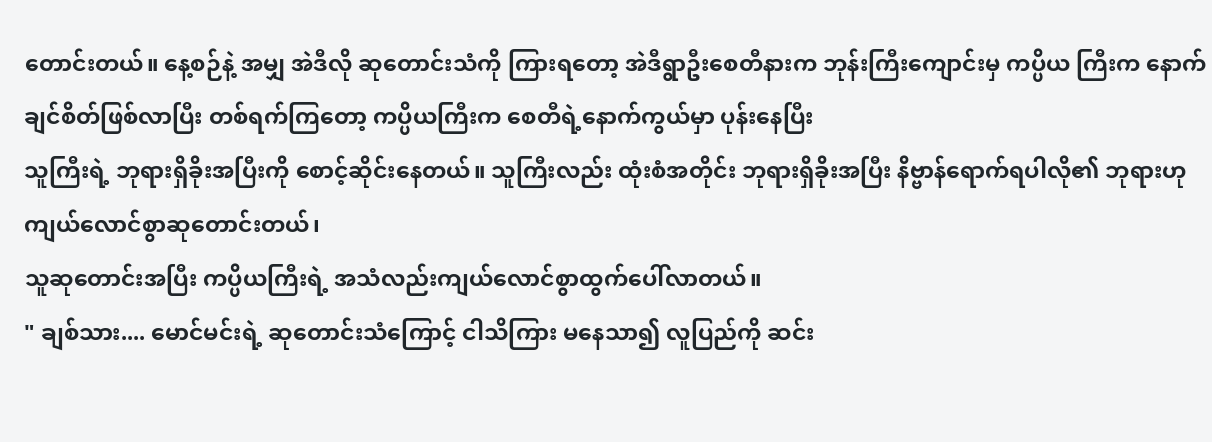တောင်းတယ်။ နေ့စဉ်နဲ့ အမျှ အဲဒီလို ဆုတောင်းသံကို ကြားရတော့ အဲဒီရွာဦးစေတီနားက ဘုန်းကြီးကျောင်းမှ ကပ္ပိယ ကြီးက နောက်ချင်စိတ်ဖြစ်လာပြီး တစ်ရက်ကြတော့ ကပ္ပိယကြီးက စေတီရဲ့နောက်ကွယ်မှာ ပုန်းနေပြီး
သူကြီးရဲ့ ဘုရားရှိခိုးအပြီးကို စောင့်ဆိုင်းနေတယ်။ သူကြီးလည်း ထုံးစံအတိုင်း ဘုရားရှိခိုးအပြီး နိဗ္ဗာန်ရောက်ရပါလို၏ ဘုရားဟု ကျယ်လောင်စွာဆုတောင်းတယ်၊
သူဆုတောင်းအပြီး ကပ္ပိယကြီးရဲ့ အသံလည်းကျယ်လောင်စွာထွက်ပေါ်လာတယ်။
" ချစ်သား.... မောင်မင်းရဲ့ ဆုတောင်းသံကြောင့် ငါသိကြား မနေသာ၍ လူပြည်ကို ဆင်း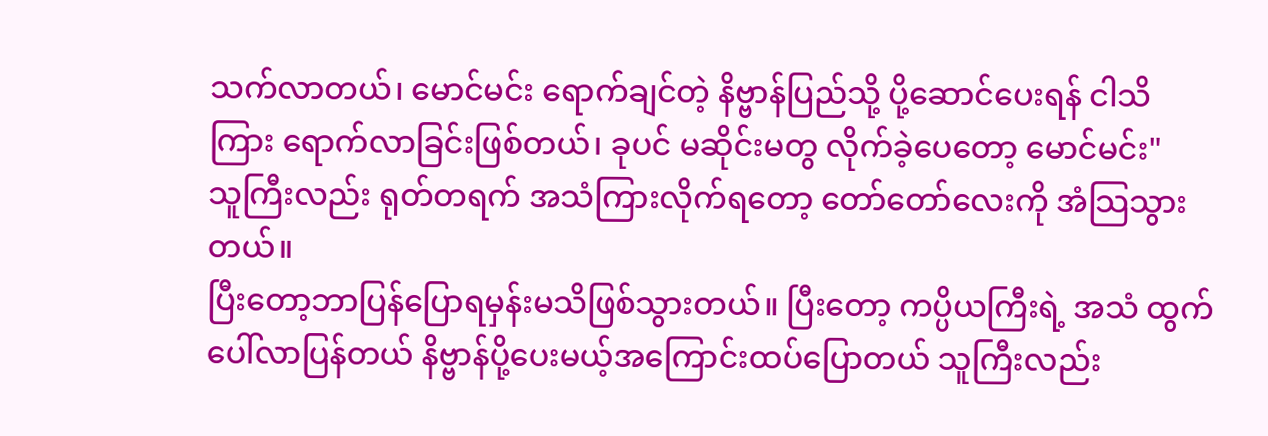သက်လာတယ်၊ မောင်မင်း ရောက်ချင်တဲ့ နိဗ္ဗာန်ပြည်သို့ ပို့ဆောင်ပေးရန် ငါသိကြား ရောက်လာခြင်းဖြစ်တယ်၊ ခုပင် မဆိုင်းမတွ လိုက်ခဲ့ပေတော့ မောင်မင်း"
သူကြီးလည်း ရုတ်တရက် အသံကြားလိုက်ရတော့ တော်တော်လေးကို အံသြသွားတယ်။
ပြီးတော့ဘာပြန်ပြောရမှန်းမသိဖြစ်သွားတယ်။ ပြီးတော့ ကပ္ပိယကြီးရဲ့ အသံ ထွက်ပေါ်လာပြန်တယ် နိဗ္ဗာန်ပို့ပေးမယ့်အကြောင်းထပ်ပြောတယ် သူကြီးလည်း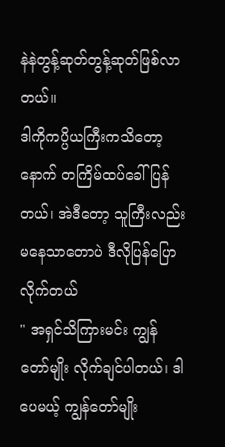နဲနဲတွန့်ဆုတ်တွန့်ဆုတ်ဖြစ်လာတယ်။
ဒါကိုကပ္ပိယကြီးကသိတော့ နောက် တကြိမ်ထပ်ခေါ်ပြန်တယ်၊ အဲဒီတော့ သူကြီးလည်း မနေသာတောပဲ ဒီလိုပြန်ပြောလိုက်တယ်
" အရှင်သိကြားမင်း ကျွန်တော်မျိုး လိုက်ချင်ပါတယ်၊ ဒါပေမယ့် ကျွန်တော်မျိုး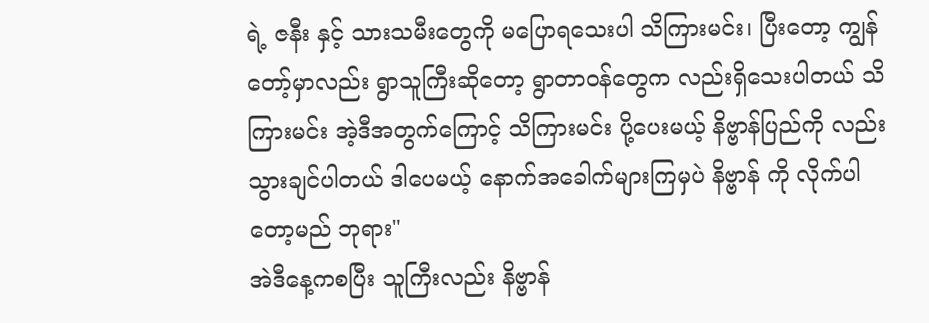ရဲ့ ဇနီး နှင့် သားသမီးတွေကို မပြောရသေးပါ သိကြားမင်း၊ ပြီးတော့ ကျွန်တော့်မှာလည်း ရွာသူကြီးဆိုတော့ ရွာတာဝန်တွေက လည်းရှိသေးပါတယ် သိကြားမင်း အဲ့ဒီအတွက်ကြောင့် သိကြားမင်း ပို့ပေးမယ့် နိဗ္ဗာန်ပြည်ကို လည်းသွားချင်ပါတယ် ဒါပေမယ့် နောက်အခေါက်များကြမှပဲ နိဗ္ဗာန် ကို လိုက်ပါတော့မည် ဘုရား"
အဲဒီနေ့ကစပြီး သူကြီးလည်း နိဗ္ဗာန်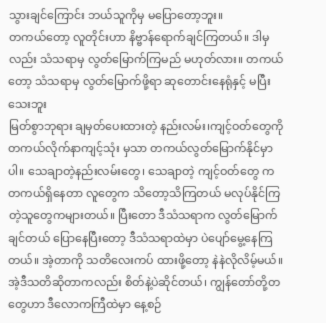သွားချင်ကြောင်း ဘယ်သူကိုမှ မပြောတော့ဘူး။
တကယ်တော့ လူတိုင်းဟာ နိဗ္ဗာန်ရောက်ချင်ကြတယ်။ ဒါမှလည်း သံသရာမှ လွတ်မြောက်ကြမည် မဟုတ်လား။ တကယ်တော့ သံသရာမှ လွတ်မြောက်ဖို့ရာ ဆုတောင်းနေရုံနှင့် မပြီးသေးဘူး
မြတ်စွာဘုရား ချမှတ်ပေးထားတဲ့ နည်းလမ်း၊ကျင့်ဝတ်တွေကို တကယ်လိုက်နာကျင့်သုံး မှသာ တကယ်လွတ်မြောက်နိုင်မှာပါ။ သေချာတဲ့နည်းလမ်းတွေ၊ သေချာတဲ့ ကျင့်ဝတ်တွေ က တကယ်ရှိနေတာ လူတွေက သိတော့သိကြတယ် မလုပ်နိုင်ကြတဲ့သူတွေကများတယ်။ ပြီးတော ဒီသံသရာက လွတ်မြောက်ချင်တယ် ပြောနေပြီးတော့ ဒီသံသရာထဲမှာ ပဲပျော်မွေ့နေကြတယ်။ အဲ့တာကို သတိလေးကပ် ထားဖို့တော့ နဲနဲလိုလိမ့်မယ်။ အဲ့ဒီသတိဆိုတာကလည်း စိတ်နဲ့ပဲဆိုင်တယ်၊ ကျွန်တော်တို့တတွေဟာ ဒီလောကကြီထဲမှာ နေ့စဉ်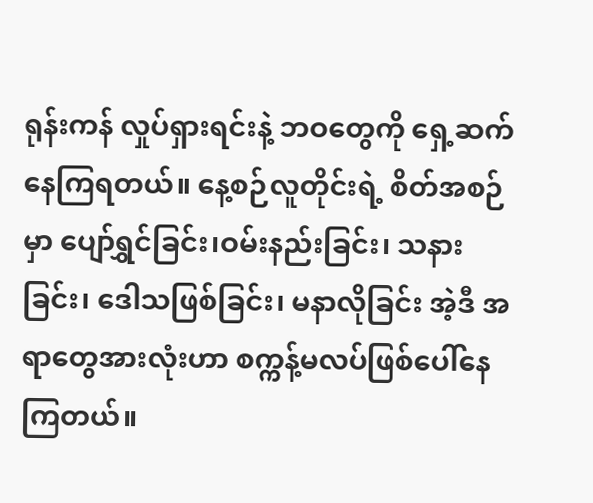ရုန်းကန် လှုပ်ရှားရင်းနဲ့ ဘဝတွေကို ရှေ့ဆက်နေကြရတယ်။ နေ့စဉ်လူတိုင်းရဲ့ စိတ်အစဉ်မှာ ပျော်ရွှင်ခြင်း၊ဝမ်းနည်းခြင်း၊ သနားခြင်း၊ ဒေါသဖြစ်ခြင်း၊ မနာလိုခြင်း အဲ့ဒီ အရာတွေအားလုံးဟာ စက္ကန့်မလပ်ဖြစ်ပေါ်နေကြတယ်။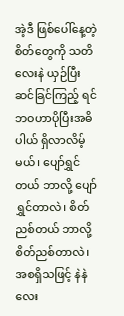အဲ့ဒီ ဖြစ်ပေါ်နေ့တဲ့ စိတ်တွေကို သတိလေးနဲ ယှဉ်ပြီး ဆင်ခြင်ကြည့် ရင် ဘဝဟာပိုပြီးအဓိပါယ် ရှိလာလိမ့်မယ်၊ ပျော်ရွှင်တယ် ဘာလို့ ပျော်ရွှင်တာလဲ၊ စိတ်ညစ်တယ် ဘာလို့စိတ်ညစ်တာလဲ၊ အစရှိသဖြင့် နဲနဲလေး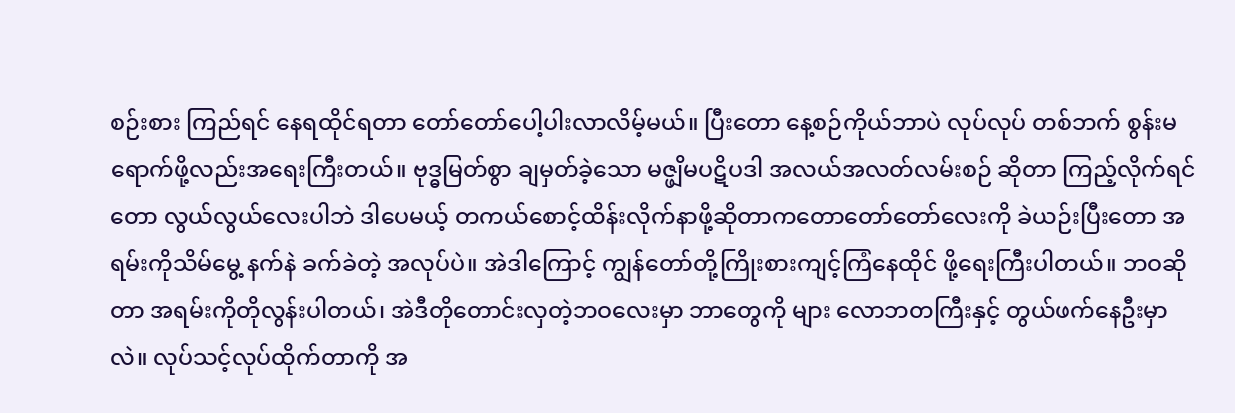စဉ်းစား ကြည်ရင် နေရထိုင်ရတာ တော်တော်ပေါ့ပါးလာလိမ့်မယ်။ ပြီးတော နေ့စဉ်ကိုယ်ဘာပဲ လုပ်လုပ် တစ်ဘက် စွန်းမရောက်ဖို့လည်းအရေးကြီးတယ်။ ဗုဒ္ဓမြတ်စွာ ချမှတ်ခဲ့သော မဇ္ဖျိမပဋိပဒါ အလယ်အလတ်လမ်းစဉ် ဆိုတာ ကြည့်လိုက်ရင်တော လွယ်လွယ်လေးပါဘဲ ဒါပေမယ့် တကယ်စောင့်ထိန်းလိုက်နာဖို့ဆိုတာကတောတော်တော်လေးကို ခဲယဉ်းပြီးတော အရမ်းကိုသိမ်မွေ့ နက်နဲ ခက်ခဲတဲ့ အလုပ်ပဲ။ အဲဒါကြောင့် ကျွန်တော်တို့ကြိုးစားကျင့်ကြံနေထိုင် ဖို့ရေးကြီးပါတယ်။ ဘဝဆိုတာ အရမ်းကိုတိုလွန်းပါတယ်၊ အဲဒီတိုတောင်းလှတဲ့ဘဝလေးမှာ ဘာတွေကို များ လောဘတကြီးနှင့် တွယ်ဖက်နေဦးမှာလဲ။ လုပ်သင့်လုပ်ထိုက်တာကို အ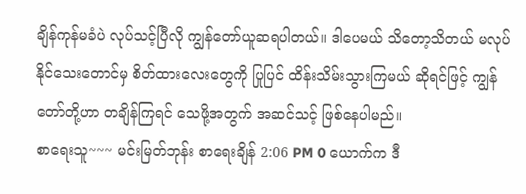ချိန်ကုန်မခံပဲ လုပ်သင့်ပြီလို ကျွန်တော်ယူဆရပါတယ်။ ဒါပေမယ် သိတော့သိတယ် မလုပ်နိုင်သေးတောင်မှ စိတ်ထားလေးတွေကို ပြုပြင် ထိန်းသိမ်းသွားကြမယ် ဆိုရင်ဖြင့် ကျွန်တော်တို့ဟာ တချိန်ကြရင် သေဖို့အတွက် အဆင်သင့် ဖြစ်နေပါမည်။
စာရေးသူ~~~ မင်းမြတ်ဘုန်း စာရေးချိန် 2:06 PM 0 ယောက်က ဒီ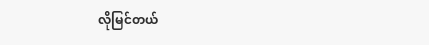လိုမြင်တယ်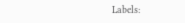Labels: